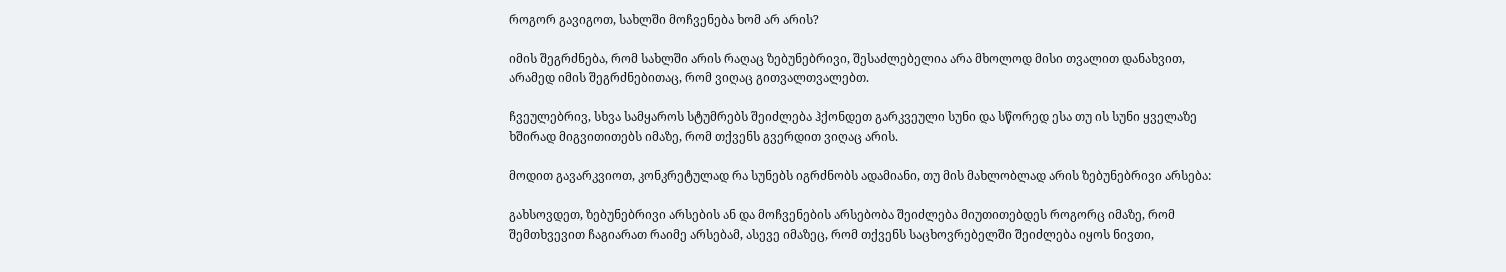როგორ გავიგოთ, სახლში მოჩვენება ხომ არ არის?

იმის შეგრძნება, რომ სახლში არის რაღაც ზებუნებრივი, შესაძლებელია არა მხოლოდ მისი თვალით დანახვით, არამედ იმის შეგრძნებითაც, რომ ვიღაც გითვალთვალებთ.

ჩვეულებრივ, სხვა სამყაროს სტუმრებს შეიძლება ჰქონდეთ გარკვეული სუნი და სწორედ ესა თუ ის სუნი ყველაზე ხშირად მიგვითითებს იმაზე, რომ თქვენს გვერდით ვიღაც არის.

მოდით გავარკვიოთ, კონკრეტულად რა სუნებს იგრძნობს ადამიანი, თუ მის მახლობლად არის ზებუნებრივი არსება:

გახსოვდეთ, ზებუნებრივი არსების ან და მოჩვენების არსებობა შეიძლება მიუთითებდეს როგორც იმაზე, რომ შემთხვევით ჩაგიარათ რაიმე არსებამ, ასევე იმაზეც, რომ თქვენს საცხოვრებელში შეიძლება იყოს ნივთი,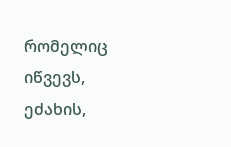რომელიც იწვევს, ეძახის,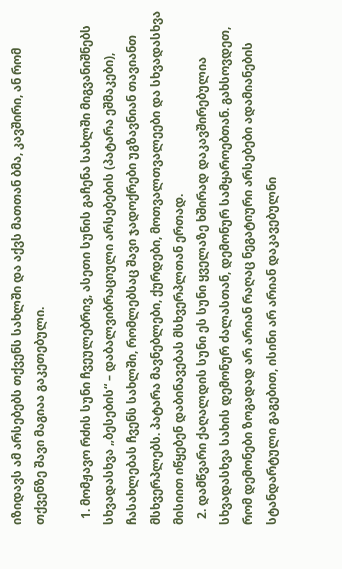იზიდავს ამ არსებებს თქვენს სახლში და აქვს მათთან ბმა, კავშირი, ან რომ თქვენზე შავი მაგიაა გაკეთებული.

  1. მომჟავო რძის სუნი ჩვეულებრივ, ასეთი სუნის გაჩენა სახლში მიგვანიშნებს სხვადასხვა „ბესების“ – დაბალვიბრაციული არსებების (პატარა ეშმაკები), ჩასახლებას ჩვენს სახლში, რომლებსაც შავი ჯადოქრები უგზავნიან თავიანთ მსხვერპლებს. პატარა მავნებლები, ქურდები, მოთვალთვალეები და სხვადასხვა მისიით იწყებენ დაბინავებას მსხვერპლთან ერთად.
  2. დამწვარი ქაღალდის სუნი ეს სუნი ყველაზე ხშირად დაკავშირებულია სხვადასხვა სახის დემონურ ძალასთან, დემონურ სამყაროებთან. გახსოვდეთ, რომ დემონები ზოგადად არ არიან რაღაც ნეგატიური არსებები ადამიანების სტანდარტული გაგებით, ისინი არ არიან დაკავებულნი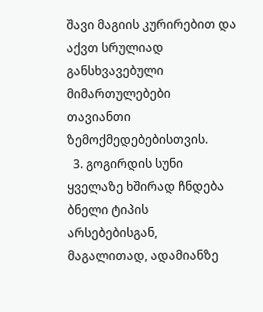შავი მაგიის კურირებით და აქვთ სრულიად განსხვავებული მიმართულებები თავიანთი ზემოქმედებებისთვის.
  3. გოგირდის სუნი ყველაზე ხშირად ჩნდება ბნელი ტიპის არსებებისგან, მაგალითად, ადამიანზე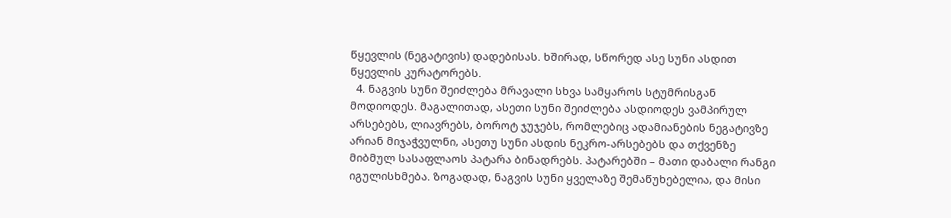წყევლის (ნეგატივის) დადებისას. ხშირად, სწორედ ასე სუნი ასდით წყევლის კურატორებს.
  4. ნაგვის სუნი შეიძლება მრავალი სხვა სამყაროს სტუმრისგან მოდიოდეს. მაგალითად, ასეთი სუნი შეიძლება ასდიოდეს ვამპირულ არსებებს, ლიავრებს, ბოროტ ჯუჯებს, რომლებიც ადამიანების ნეგატივზე არიან მიჯაჭვულნი, ასეთუ სუნი ასდის ნეკრო-არსებებს და თქვენზე მიბმულ სასაფლაოს პატარა ბინადრებს. პატარებში – მათი დაბალი რანგი იგულისხმება. ზოგადად, ნაგვის სუნი ყველაზე შემაწუხებელია, და მისი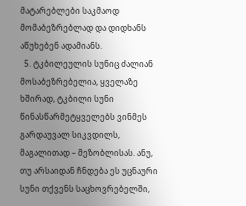მატარებლები საკმაოდ მომაბეზრებლად და დიდხანს აწუხებენ ადამიანს.
  5. ტკბილეულის სუნიც ძალიან მოსაბეზრებელია, ყველაზე ხშირად, ტკბილი სუნი წინასწარმეტყველებს ვინმეს გარდაუვალ სიკვდილს, მაგალითად – მეზობლისას. ანუ, თუ არსაიდან ჩნდება ეს უცნაური სუნი თქვენს საცხოვრებელში,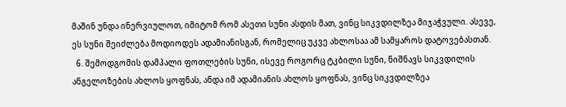მაშინ უნდა ინერვიულოთ, იმიტომ რომ ასეთი სუნი ასდის მათ, ვინც სიკვდილზეა მიჯაჭვული. ასევე, ეს სუნი შეიძლება მოდიოდეს ადამიანისგან, რომელიც უკვე ახლოსაა ამ სამყაროს დატოვებასთან.
  6. შემოდგომის დამპალი ფოთლების სუნი, ისევე როგორც ტკბილი სუნი, ნიშნავს სიკვდილის ანგელოზების ახლოს ყოფნას, ანდა იმ ადამიანის ახლოს ყოფნას, ვინც სიკვდილზეა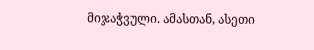მიჯაჭვული. ამასთან, ასეთი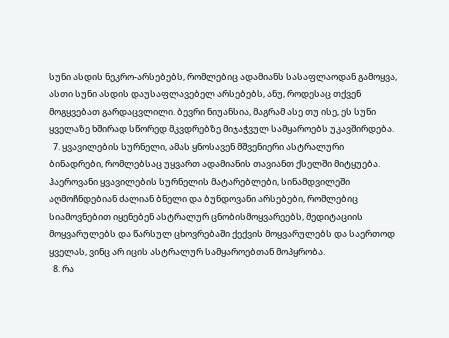სუნი ასდის ნეკრო-არსებებს, რომლებიც ადამიანს სასაფლაოდან გამოყვა, ასთი სუნი ასდის დაუსაფლავებელ არსებებს, ანუ, როდესაც თქვენ მოგყვებათ გარდაცვლილი. ბევრი ნიუანსია, მაგრამ ასე თუ ისე, ეს სუნი ყველაზე ხშირად სწორედ მკვდრებზე მიჯაჭვულ სამყაროებს უკავშირდება.
  7. ყვავილების სურნელი, ამას ყნოსავენ მშვენიერი ასტრალური ბინადრები, რომლებსაც უყვართ ადამიანის თავიანთ ქსელში მიტყუება. ჰაეროვანი ყვავილების სურნელის მატარებლები, სინამდვილეში აღმოჩნდებიან ძალიან ბნელი და ბუნდოვანი არსებები, რომლებიც სიამოვნებით იყენებენ ასტრალურ ცნობისმოყვარეებს, მედიტაციის მოყვარულებს და წარსულ ცხოვრებაში ქექვის მოყვარულებს და საერთოდ ყველას, ვინც არ იცის ასტრალურ სამყაროებთან მოპყრობა.
  8. რა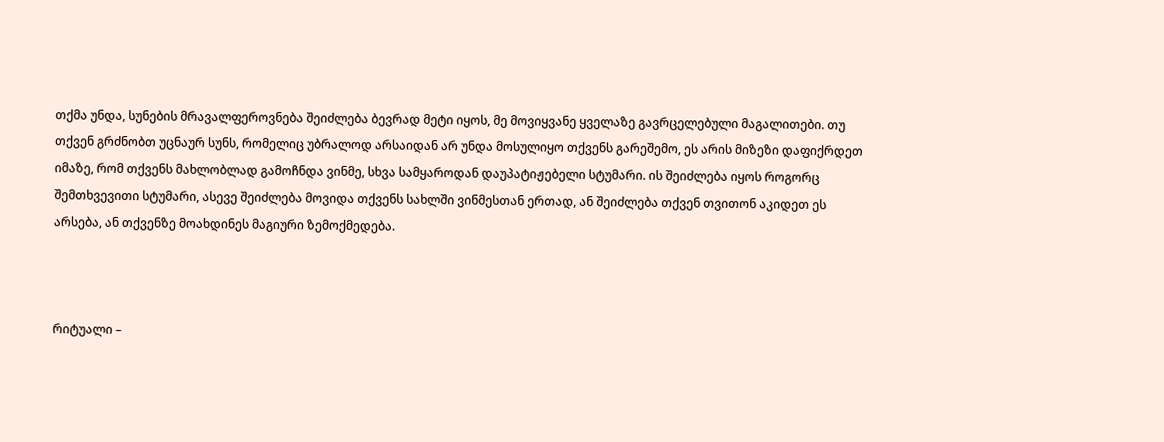თქმა უნდა, სუნების მრავალფეროვნება შეიძლება ბევრად მეტი იყოს, მე მოვიყვანე ყველაზე გავრცელებული მაგალითები. თუ თქვენ გრძნობთ უცნაურ სუნს, რომელიც უბრალოდ არსაიდან არ უნდა მოსულიყო თქვენს გარეშემო, ეს არის მიზეზი დაფიქრდეთ იმაზე, რომ თქვენს მახლობლად გამოჩნდა ვინმე, სხვა სამყაროდან დაუპატიჟებელი სტუმარი. ის შეიძლება იყოს როგორც შემთხვევითი სტუმარი, ასევე შეიძლება მოვიდა თქვენს სახლში ვინმესთან ერთად, ან შეიძლება თქვენ თვითონ აკიდეთ ეს არსება, ან თქვენზე მოახდინეს მაგიური ზემოქმედება.



რიტუალი –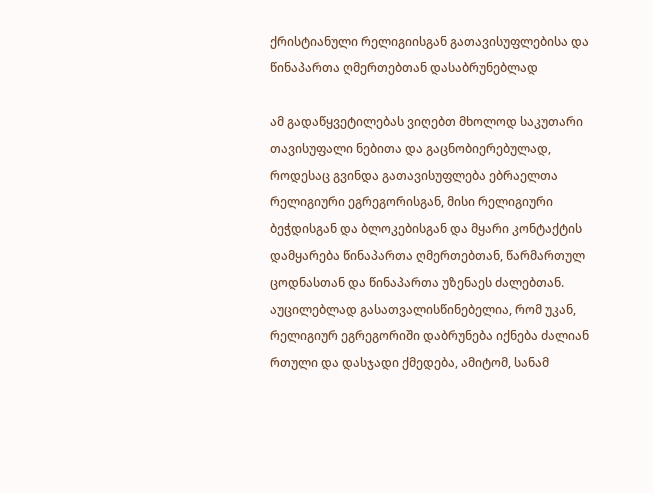ქრისტიანული რელიგიისგან გათავისუფლებისა და წინაპართა ღმერთებთან დასაბრუნებლად

ამ გადაწყვეტილებას ვიღებთ მხოლოდ საკუთარი თავისუფალი ნებითა და გაცნობიერებულად, როდესაც გვინდა გათავისუფლება ებრაელთა რელიგიური ეგრეგორისგან, მისი რელიგიური ბეჭდისგან და ბლოკებისგან და მყარი კონტაქტის დამყარება წინაპართა ღმერთებთან, წარმართულ ცოდნასთან და წინაპართა უზენაეს ძალებთან.
აუცილებლად გასათვალისწინებელია, რომ უკან, რელიგიურ ეგრეგორიში დაბრუნება იქნება ძალიან რთული და დასჯადი ქმედება, ამიტომ, სანამ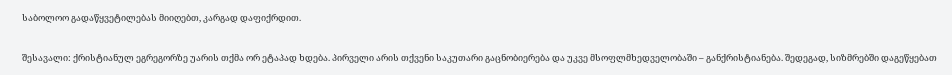საბოლოო გადაწყვეტილებას მიიღებთ, კარგად დაფიქრდით.

შესავალი: ქრისტიანულ ეგრეგორზე უარის თქმა ორ ეტაპად ხდება. პირველი არის თქვენი საკუთარი გაცნობიერება და უკვე მსოფლმხედველობაში – განქრისტიანება. შედეგად, სიზმრებში დაგეწყებათ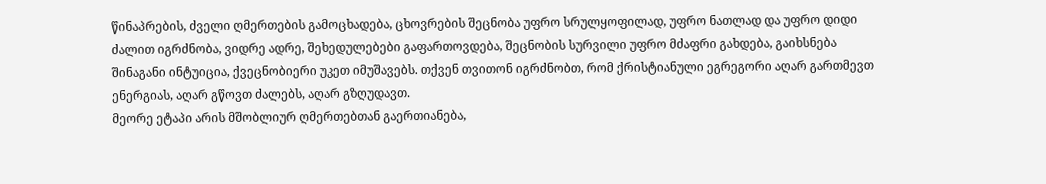წინაპრების, ძველი ღმერთების გამოცხადება, ცხოვრების შეცნობა უფრო სრულყოფილად, უფრო ნათლად და უფრო დიდი ძალით იგრძნობა, ვიდრე ადრე, შეხედულებები გაფართოვდება, შეცნობის სურვილი უფრო მძაფრი გახდება, გაიხსნება შინაგანი ინტუიცია, ქვეცნობიერი უკეთ იმუშავებს. თქვენ თვითონ იგრძნობთ, რომ ქრისტიანული ეგრეგორი აღარ გართმევთ ენერგიას, აღარ გწოვთ ძალებს, აღარ გზღუდავთ.
მეორე ეტაპი არის მშობლიურ ღმერთებთან გაერთიანება,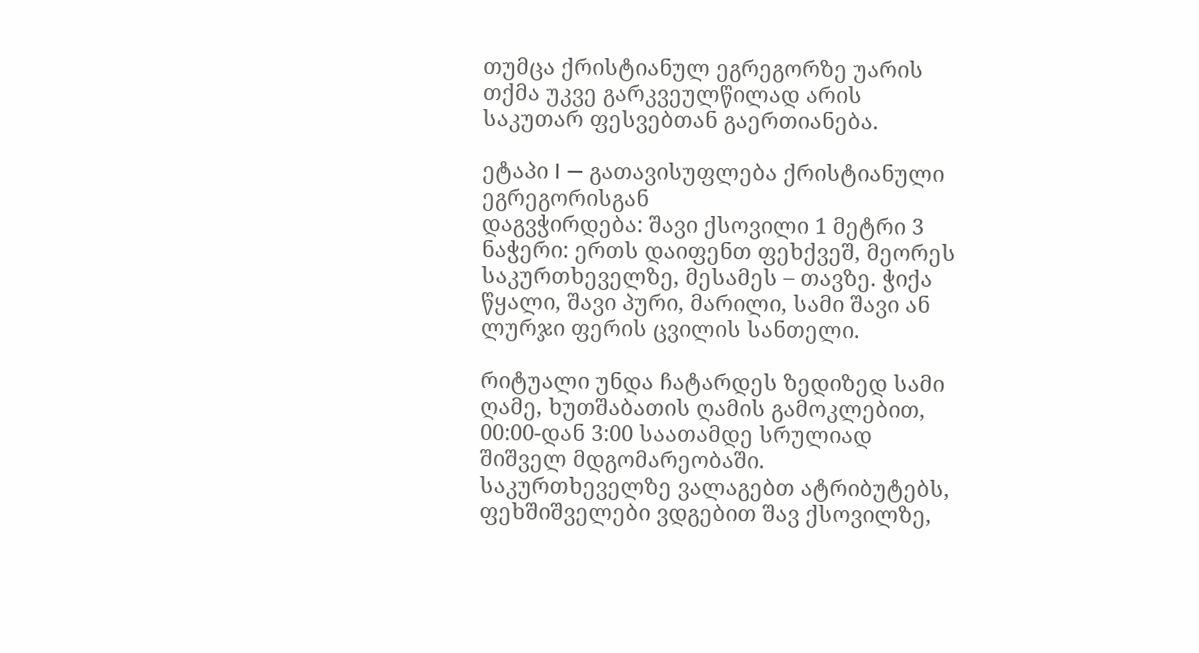თუმცა ქრისტიანულ ეგრეგორზე უარის თქმა უკვე გარკვეულწილად არის საკუთარ ფესვებთან გაერთიანება.

ეტაპი I — გათავისუფლება ქრისტიანული ეგრეგორისგან
დაგვჭირდება: შავი ქსოვილი 1 მეტრი 3 ნაჭერი: ერთს დაიფენთ ფეხქვეშ, მეორეს საკურთხეველზე, მესამეს – თავზე. ჭიქა წყალი, შავი პური, მარილი, სამი შავი ან ლურჯი ფერის ცვილის სანთელი.

რიტუალი უნდა ჩატარდეს ზედიზედ სამი ღამე, ხუთშაბათის ღამის გამოკლებით, 00:00-დან 3:00 საათამდე სრულიად შიშველ მდგომარეობაში.
საკურთხეველზე ვალაგებთ ატრიბუტებს, ფეხშიშველები ვდგებით შავ ქსოვილზე,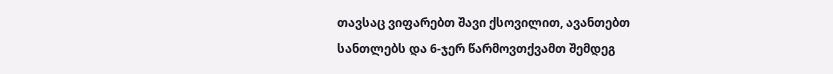თავსაც ვიფარებთ შავი ქსოვილით, ავანთებთ სანთლებს და 6-ჯერ წარმოვთქვამთ შემდეგ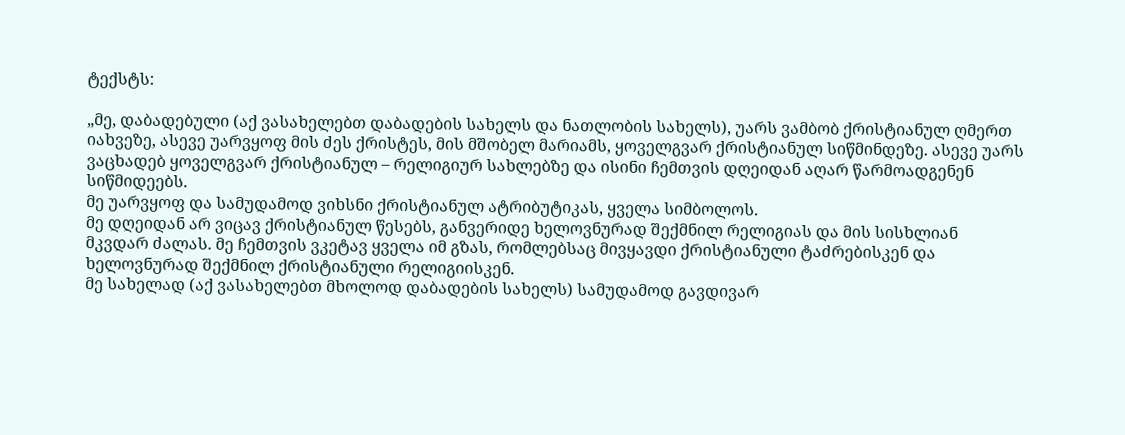ტექსტს:

„მე, დაბადებული (აქ ვასახელებთ დაბადების სახელს და ნათლობის სახელს), უარს ვამბობ ქრისტიანულ ღმერთ იახვეზე, ასევე უარვყოფ მის ძეს ქრისტეს, მის მშობელ მარიამს, ყოველგვარ ქრისტიანულ სიწმინდეზე. ასევე უარს ვაცხადებ ყოველგვარ ქრისტიანულ – რელიგიურ სახლებზე და ისინი ჩემთვის დღეიდან აღარ წარმოადგენენ სიწმიდეებს.
მე უარვყოფ და სამუდამოდ ვიხსნი ქრისტიანულ ატრიბუტიკას, ყველა სიმბოლოს.
მე დღეიდან არ ვიცავ ქრისტიანულ წესებს, განვერიდე ხელოვნურად შექმნილ რელიგიას და მის სისხლიან მკვდარ ძალას. მე ჩემთვის ვკეტავ ყველა იმ გზას, რომლებსაც მივყავდი ქრისტიანული ტაძრებისკენ და ხელოვნურად შექმნილ ქრისტიანული რელიგიისკენ.
მე სახელად (აქ ვასახელებთ მხოლოდ დაბადების სახელს) სამუდამოდ გავდივარ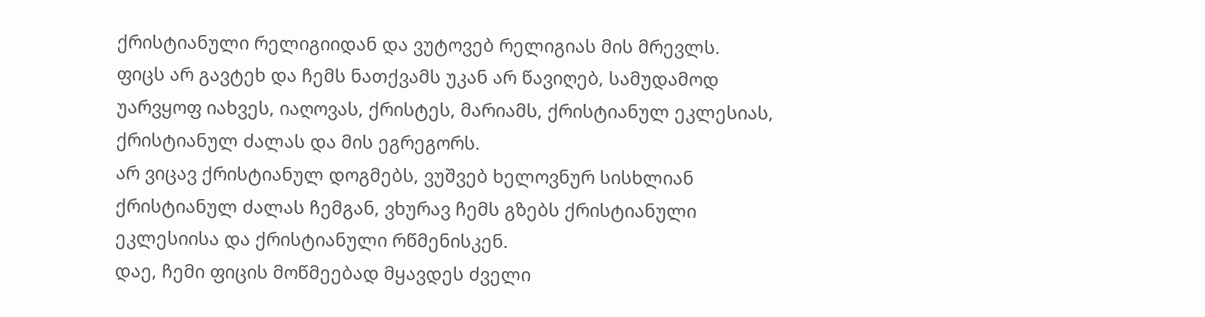ქრისტიანული რელიგიიდან და ვუტოვებ რელიგიას მის მრევლს.
ფიცს არ გავტეხ და ჩემს ნათქვამს უკან არ წავიღებ, სამუდამოდ უარვყოფ იახვეს, იაღოვას, ქრისტეს, მარიამს, ქრისტიანულ ეკლესიას, ქრისტიანულ ძალას და მის ეგრეგორს.
არ ვიცავ ქრისტიანულ დოგმებს, ვუშვებ ხელოვნურ სისხლიან ქრისტიანულ ძალას ჩემგან, ვხურავ ჩემს გზებს ქრისტიანული ეკლესიისა და ქრისტიანული რწმენისკენ.
დაე, ჩემი ფიცის მოწმეებად მყავდეს ძველი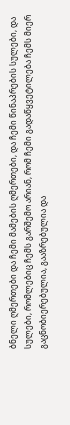ბნელი ღმერთები და ჩემი მამების ღმერთები, და ჩემი წინაპრების სულები, და სულები, რომლებიც ჩემს გარშემო არიან, რომ ჩემი გადაწყვეტილება ჩემს მიერ გაცნობიერებულია, გააზრებულია და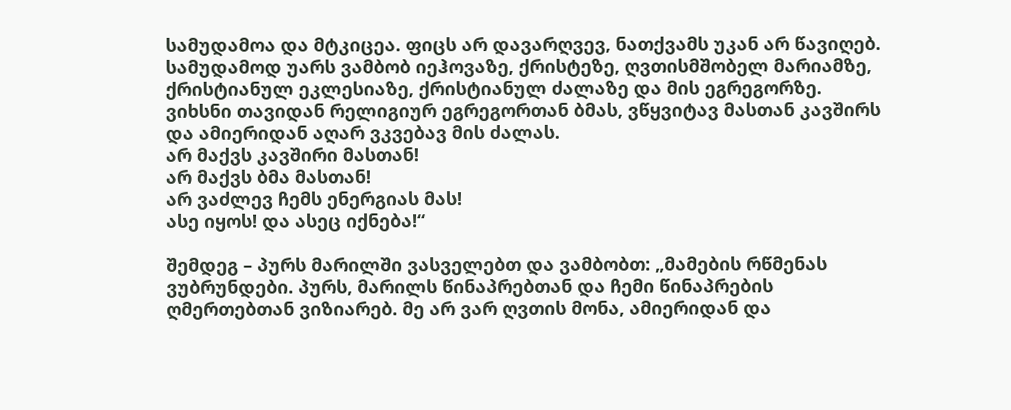სამუდამოა და მტკიცეა. ფიცს არ დავარღვევ, ნათქვამს უკან არ წავიღებ. სამუდამოდ უარს ვამბობ იეჰოვაზე, ქრისტეზე, ღვთისმშობელ მარიამზე, ქრისტიანულ ეკლესიაზე, ქრისტიანულ ძალაზე და მის ეგრეგორზე.
ვიხსნი თავიდან რელიგიურ ეგრეგორთან ბმას, ვწყვიტავ მასთან კავშირს და ამიერიდან აღარ ვკვებავ მის ძალას.
არ მაქვს კავშირი მასთან!
არ მაქვს ბმა მასთან!
არ ვაძლევ ჩემს ენერგიას მას!
ასე იყოს! და ასეც იქნება!“

შემდეგ – პურს მარილში ვასველებთ და ვამბობთ: „მამების რწმენას ვუბრუნდები. პურს, მარილს წინაპრებთან და ჩემი წინაპრების ღმერთებთან ვიზიარებ. მე არ ვარ ღვთის მონა, ამიერიდან და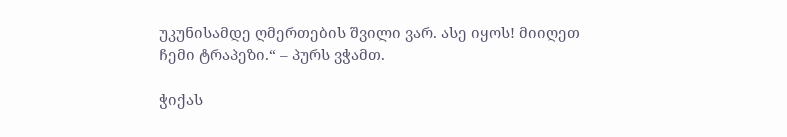უკუნისამდე ღმერთების შვილი ვარ. ასე იყოს! მიიღეთ ჩემი ტრაპეზი.“ – პურს ვჭამთ.

ჭიქას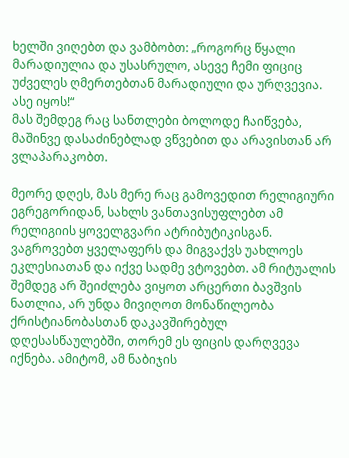ხელში ვიღებთ და ვამბობთ: „როგორც წყალი მარადიულია და უსასრულო, ასევე ჩემი ფიციც უძველეს ღმერთებთან მარადიული და ურღვევია. ასე იყოს!“
მას შემდეგ რაც სანთლები ბოლოდე ჩაიწვება, მაშინვე დასაძინებლად ვწვებით და არავისთან არ ვლაპარაკობთ.

მეორე დღეს, მას მერე რაც გამოვედით რელიგიური ეგრეგორიდან, სახლს ვანთავისუფლებთ ამ რელიგიის ყოველგვარი ატრიბუტიკისგან. ვაგროვებთ ყველაფერს და მიგვაქვს უახლოეს ეკლესიათან და იქვე სადმე ვტოვებთ. ამ რიტუალის შემდეგ არ შეიძლება ვიყოთ არცერთი ბავშვის ნათლია, არ უნდა მივიღოთ მონაწილეობა ქრისტიანობასთან დაკავშირებულ დღესასწაულებში, თორემ ეს ფიცის დარღვევა იქნება. ამიტომ, ამ ნაბიჯის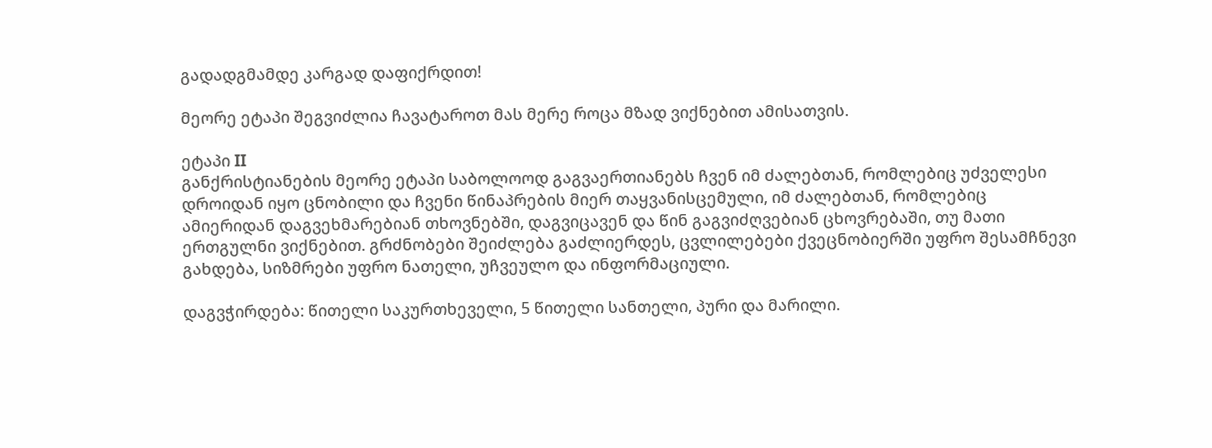გადადგმამდე კარგად დაფიქრდით!

მეორე ეტაპი შეგვიძლია ჩავატაროთ მას მერე როცა მზად ვიქნებით ამისათვის.

ეტაპი II
განქრისტიანების მეორე ეტაპი საბოლოოდ გაგვაერთიანებს ჩვენ იმ ძალებთან, რომლებიც უძველესი დროიდან იყო ცნობილი და ჩვენი წინაპრების მიერ თაყვანისცემული, იმ ძალებთან, რომლებიც ამიერიდან დაგვეხმარებიან თხოვნებში, დაგვიცავენ და წინ გაგვიძღვებიან ცხოვრებაში, თუ მათი ერთგულნი ვიქნებით. გრძნობები შეიძლება გაძლიერდეს, ცვლილებები ქვეცნობიერში უფრო შესამჩნევი გახდება, სიზმრები უფრო ნათელი, უჩვეულო და ინფორმაციული.

დაგვჭირდება: წითელი საკურთხეველი, 5 წითელი სანთელი, პური და მარილი.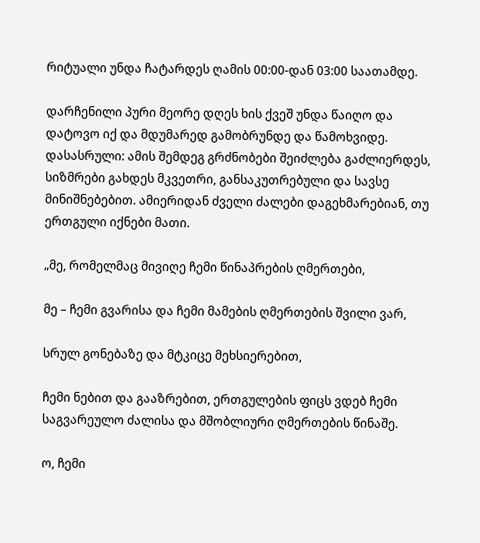რიტუალი უნდა ჩატარდეს ღამის 00:00-დან 03:00 საათამდე.

დარჩენილი პური მეორე დღეს ხის ქვეშ უნდა წაიღო და დატოვო იქ და მდუმარედ გამობრუნდე და წამოხვიდე.
დასასრული: ამის შემდეგ გრძნობები შეიძლება გაძლიერდეს, სიზმრები გახდეს მკვეთრი, განსაკუთრებული და სავსე მინიშნებებით. ამიერიდან ძველი ძალები დაგეხმარებიან, თუ ერთგული იქნები მათი.

„მე, რომელმაც მივიღე ჩემი წინაპრების ღმერთები,

მე – ჩემი გვარისა და ჩემი მამების ღმერთების შვილი ვარ,

სრულ გონებაზე და მტკიცე მეხსიერებით,

ჩემი ნებით და გააზრებით, ერთგულების ფიცს ვდებ ჩემი საგვარეულო ძალისა და მშობლიური ღმერთების წინაშე.

ო, ჩემი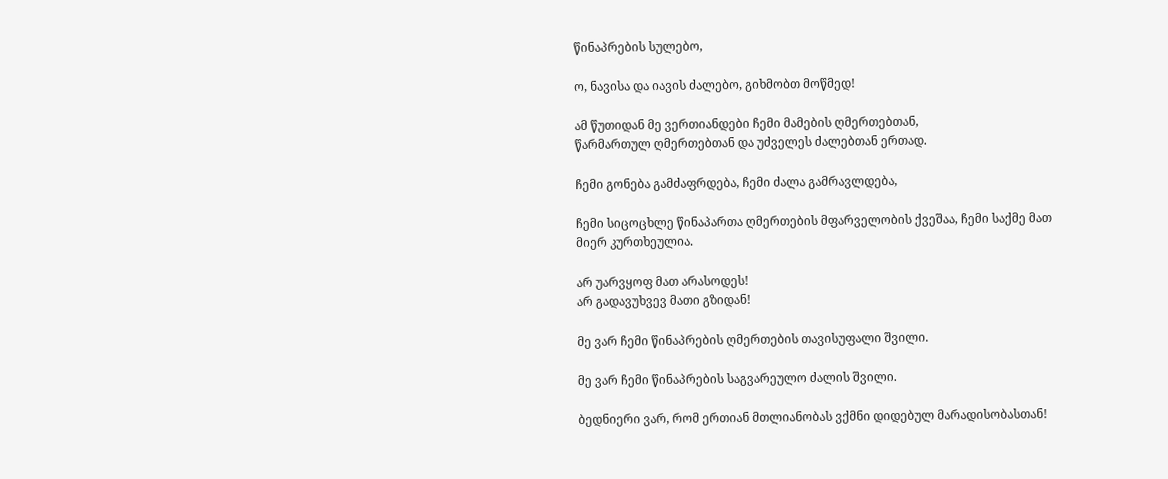წინაპრების სულებო,

ო, ნავისა და იავის ძალებო, გიხმობთ მოწმედ!

ამ წუთიდან მე ვერთიანდები ჩემი მამების ღმერთებთან,
წარმართულ ღმერთებთან და უძველეს ძალებთან ერთად.

ჩემი გონება გამძაფრდება, ჩემი ძალა გამრავლდება,

ჩემი სიცოცხლე წინაპართა ღმერთების მფარველობის ქვეშაა, ჩემი საქმე მათ მიერ კურთხეულია.

არ უარვყოფ მათ არასოდეს!
არ გადავუხვევ მათი გზიდან!

მე ვარ ჩემი წინაპრების ღმერთების თავისუფალი შვილი.

მე ვარ ჩემი წინაპრების საგვარეულო ძალის შვილი.

ბედნიერი ვარ, რომ ერთიან მთლიანობას ვქმნი დიდებულ მარადისობასთან!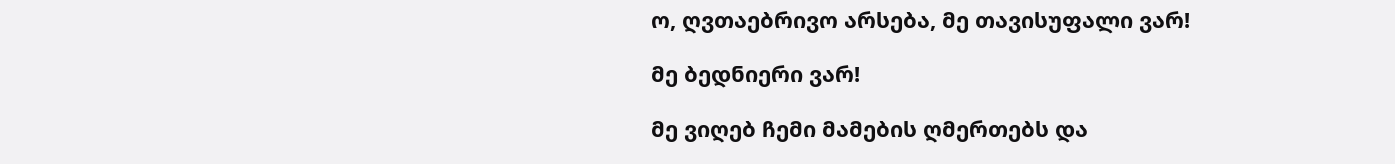ო, ღვთაებრივო არსება, მე თავისუფალი ვარ!

მე ბედნიერი ვარ!

მე ვიღებ ჩემი მამების ღმერთებს და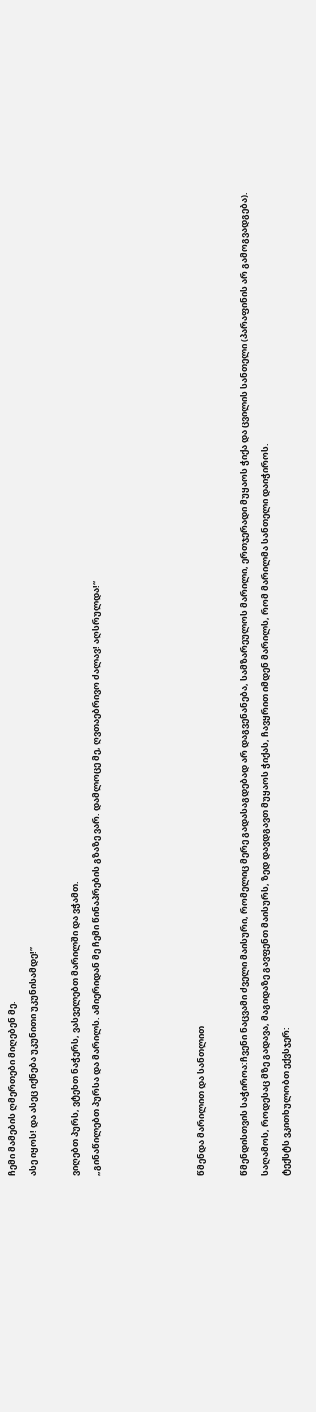ჩემი მამების ღმერთები მიღებენ მე.
ასე იყოს! და ასეც იქნება უკუნითი უკუნისამდე!”

ვიღებთ პურს, ვტეხთ ნაჭერს, ვასველებთ მარილში და ვჭამთ.
„გინაწილებთ პურსა და მარილს. ამიერიდან მე ჩემი წინაპრების გზაზე ვარ. დამლოცე მე, ღვთაებრივო ძალავ! აღსრულდა!“




წმენდა მარილით და სანთლით

წმენდისთვის საჭიროა:ჩვენი ნაცვამი ძველი მაისური, რომელიც მერე გადასაგდებად არ დაგვენანება, სამზარეულოს მარილი, ერთჯერადი მუყაოს ჭიქა და ცვილის სანთელი (პარაფინის არ გამოგვადგება).
საღამოს, როდესაც მზე გადავა, მაგიდაზე გავფენთ მაისურს, ზედ დავდგავთ მუყაოს ჭიქას, ჩავყრით იმდენ მარილს, რომ მარილმა სანთელი დაიჭიროს.
ტექსტს ვკითხულობთ ექვსჯერ: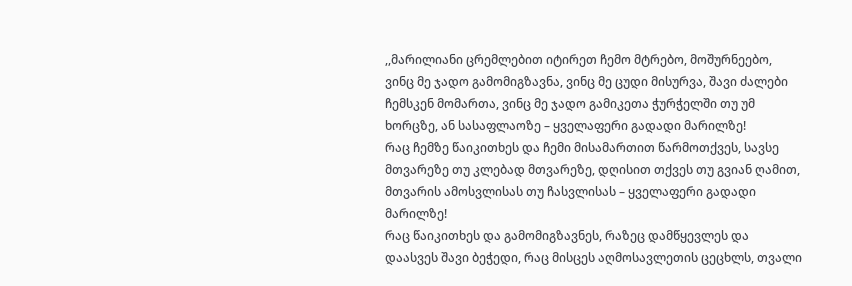,,მარილიანი ცრემლებით იტირეთ ჩემო მტრებო, მოშურნეებო, ვინც მე ჯადო გამომიგზავნა, ვინც მე ცუდი მისურვა, შავი ძალები ჩემსკენ მომართა, ვინც მე ჯადო გამიკეთა ჭურჭელში თუ უმ ხორცზე, ან სასაფლაოზე – ყველაფერი გადადი მარილზე!
რაც ჩემზე წაიკითხეს და ჩემი მისამართით წარმოთქვეს, სავსე მთვარეზე თუ კლებად მთვარეზე, დღისით თქვეს თუ გვიან ღამით, მთვარის ამოსვლისას თუ ჩასვლისას – ყველაფერი გადადი მარილზე!
რაც წაიკითხეს და გამომიგზავნეს, რაზეც დამწყევლეს და დაასვეს შავი ბეჭედი, რაც მისცეს აღმოსავლეთის ცეცხლს, თვალი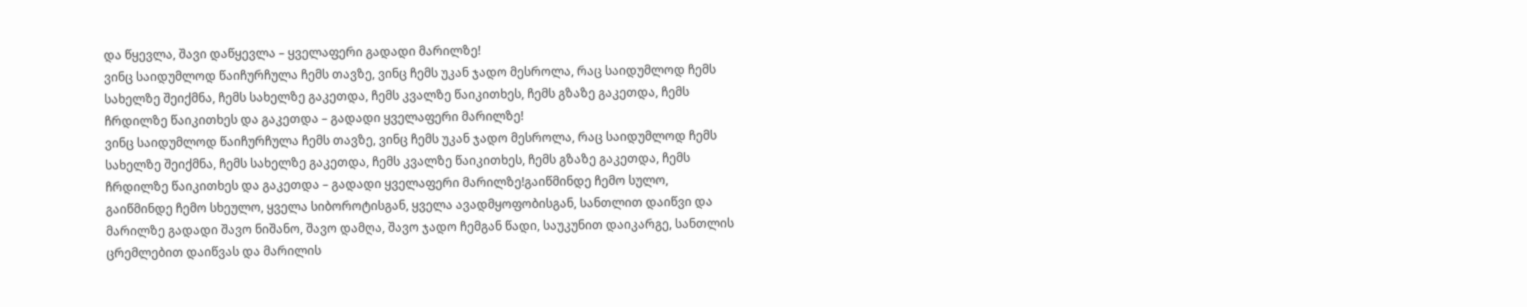და წყევლა, შავი დაწყევლა – ყველაფერი გადადი მარილზე!
ვინც საიდუმლოდ წაიჩურჩულა ჩემს თავზე, ვინც ჩემს უკან ჯადო მესროლა, რაც საიდუმლოდ ჩემს სახელზე შეიქმნა, ჩემს სახელზე გაკეთდა, ჩემს კვალზე წაიკითხეს, ჩემს გზაზე გაკეთდა, ჩემს ჩრდილზე წაიკითხეს და გაკეთდა – გადადი ყველაფერი მარილზე!
ვინც საიდუმლოდ წაიჩურჩულა ჩემს თავზე, ვინც ჩემს უკან ჯადო მესროლა, რაც საიდუმლოდ ჩემს სახელზე შეიქმნა, ჩემს სახელზე გაკეთდა, ჩემს კვალზე წაიკითხეს, ჩემს გზაზე გაკეთდა, ჩემს ჩრდილზე წაიკითხეს და გაკეთდა – გადადი ყველაფერი მარილზე!გაიწმინდე ჩემო სულო, გაიწმინდე ჩემო სხეულო, ყველა სიბოროტისგან, ყველა ავადმყოფობისგან, სანთლით დაიწვი და მარილზე გადადი შავო ნიშანო, შავო დამღა, შავო ჯადო ჩემგან წადი, საუკუნით დაიკარგე, სანთლის ცრემლებით დაიწვას და მარილის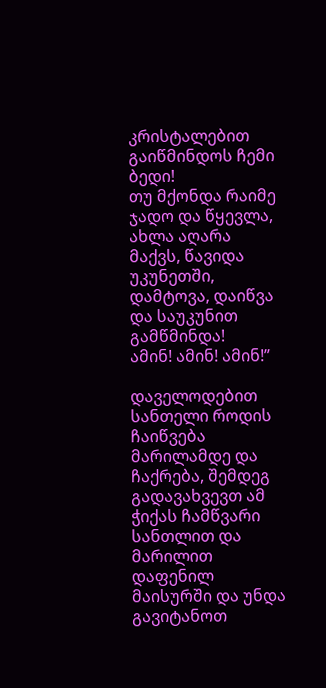კრისტალებით გაიწმინდოს ჩემი ბედი!
თუ მქონდა რაიმე ჯადო და წყევლა, ახლა აღარა მაქვს, წავიდა უკუნეთში, დამტოვა, დაიწვა და საუკუნით გამწმინდა!
ამინ! ამინ! ამინ!”

დაველოდებით სანთელი როდის ჩაიწვება მარილამდე და ჩაქრება, შემდეგ გადავახვევთ ამ ჭიქას ჩამწვარი სანთლით და მარილით დაფენილ მაისურში და უნდა გავიტანოთ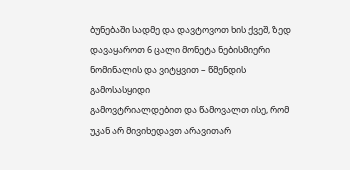ბუნებაში სადმე და დავტოვოთ ხის ქვეშ, ზედ დავაყაროთ 6 ცალი მონეტა ნებისმიერი ნომინალის და ვიტყვით – წმენდის გამოსასყიდი
გამოვტრიალდებით და წამოვალთ ისე, რომ უკან არ მივიხედავთ არავითარ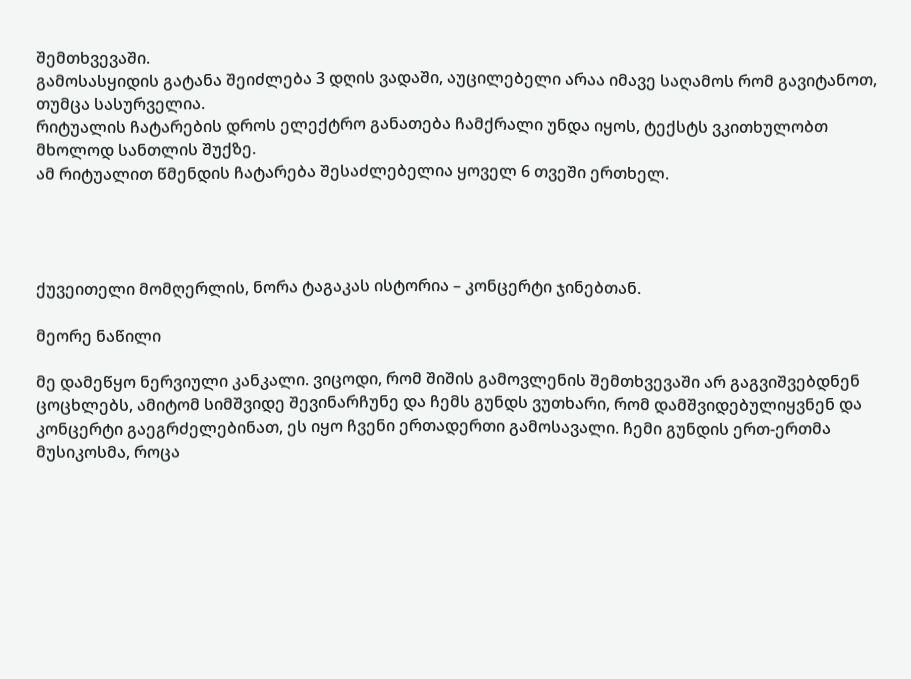შემთხვევაში.
გამოსასყიდის გატანა შეიძლება 3 დღის ვადაში, აუცილებელი არაა იმავე საღამოს რომ გავიტანოთ, თუმცა სასურველია.
რიტუალის ჩატარების დროს ელექტრო განათება ჩამქრალი უნდა იყოს, ტექსტს ვკითხულობთ მხოლოდ სანთლის შუქზე.
ამ რიტუალით წმენდის ჩატარება შესაძლებელია ყოველ 6 თვეში ერთხელ.




ქუვეითელი მომღერლის, ნორა ტაგაკას ისტორია – კონცერტი ჯინებთან.

მეორე ნაწილი

მე დამეწყო ნერვიული კანკალი. ვიცოდი, რომ შიშის გამოვლენის შემთხვევაში არ გაგვიშვებდნენ ცოცხლებს, ამიტომ სიმშვიდე შევინარჩუნე და ჩემს გუნდს ვუთხარი, რომ დამშვიდებულიყვნენ და კონცერტი გაეგრძელებინათ, ეს იყო ჩვენი ერთადერთი გამოსავალი. ჩემი გუნდის ერთ-ერთმა მუსიკოსმა, როცა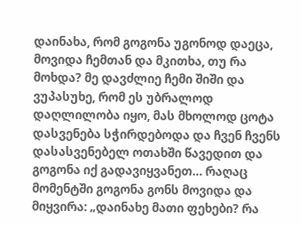დაინახა, რომ გოგონა უგონოდ დაეცა, მოვიდა ჩემთან და მკითხა, თუ რა მოხდა? მე დავძლიე ჩემი შიში და ვუპასუხე, რომ ეს უბრალოდ დაღლილობა იყო, მას მხოლოდ ცოტა დასვენება სჭირდებოდა და ჩვენ ჩვენს დასასვენებელ ოთახში წავედით და გოგონა იქ გადავიყვანეთ… რაღაც მომენტში გოგონა გონს მოვიდა და მიყვირა: „დაინახე მათი ფეხები? რა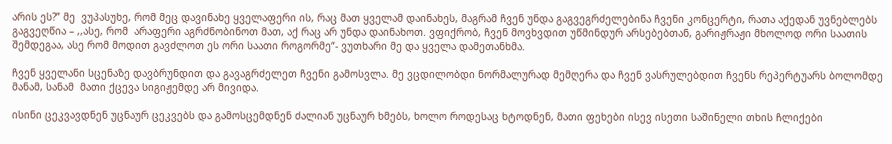არის ეს?” მე  ვუპასუხე, რომ მეც დავინახე ყველაფერი ის, რაც მათ ყველამ დაინახეს, მაგრამ ჩვენ უნდა გაგვეგრძელებინა ჩვენი კონცერტი, რათა აქედან უვნებლებს გაგვეღწია – ,,ასე, რომ  არაფერი აგრძნობინოთ მათ, აქ რაც არ უნდა დაინახოთ. ვფიქრობ, ჩვენ მოვხვდით უწმინდურ არსებებთან, გარიჟრაჟი მხოლოდ ორი საათის შემდეგაა, ასე რომ მოდით გავძლოთ ეს ორი საათი როგორმე“- ვუთხარი მე და ყველა დამეთანხმა.

ჩვენ ყველანი სცენაზე დავბრუნდით და გავაგრძელეთ ჩვენი გამოსვლა. მე ვცდილობდი ნორმალურად მემღერა და ჩვენ ვასრულებდით ჩვენს რეპერტუარს ბოლომდე მანამ, სანამ  მათი ქცევა სიგიჟემდე არ მივიდა.

ისინი ცეკვავდნენ უცნაურ ცეკვებს და გამოსცემდნენ ძალიან უცნაურ ხმებს, ხოლო როდესაც ხტოდნენ, მათი ფეხები ისევ ისეთი საშინელი თხის ჩლიქები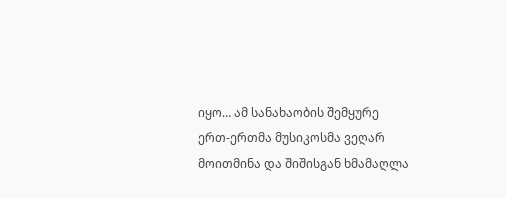იყო… ამ სანახაობის შემყურე  ერთ-ერთმა მუსიკოსმა ვეღარ მოითმინა და შიშისგან ხმამაღლა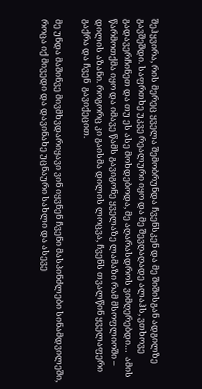შეჰყვირა, რის მერეც ყველა შემობრუნდა ჩვენსკენ და მე შიშისგან ადგილზე გავშეშდი. საფრთხე უკვე რეალური იყო და მე შევღაღადე ალაჰს, ვთხოვე გადავერჩინეთ და თუ ეს ასე მოხდებოდა, მე აღარასდროს ვიმღერებდი…  ამის წარმოთქმა იყო და იმავე წამს გავიგონე ყველაზე ლამაზი რამ მსოფლიოში – დილის აზანი. როგორც კი გაისმა დილის ლოცვა, ჩვენს თვალწინ ყველაფერი გაქრა და ჩვენ  გავიქეცით.

მე უნდა მაშინვე მივმხვდარიყავი ვინ იყვნენ ჩვენი მასპინძლები სინამდვილეში, როცა იქ მივედი და დავინახე უცნაური სახლი და ასევე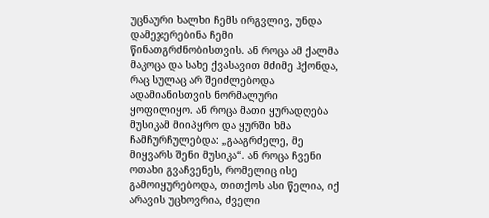უცნაური ხალხი ჩემს ირგვლივ, უნდა დამეჯერებინა ჩემი წინათგრძნობისთვის. ან როცა ამ ქალმა მაკოცა და სახე ქვასავით მძიმე ჰქონდა, რაც სულაც არ შეიძლებოდა ადამიანისთვის ნორმალური ყოფილიყო. ან როცა მათი ყურადღება მუსიკამ მიიპყრო და ყურში ხმა ჩამჩურჩულებდა: „გააგრძელე, მე მიყვარს შენი მუსიკა“. ან როცა ჩვენი ოთახი გვაჩვენეს, რომელიც ისე გამოიყურებოდა, თითქოს ასი წელია, იქ არავის უცხოვრია, ძველი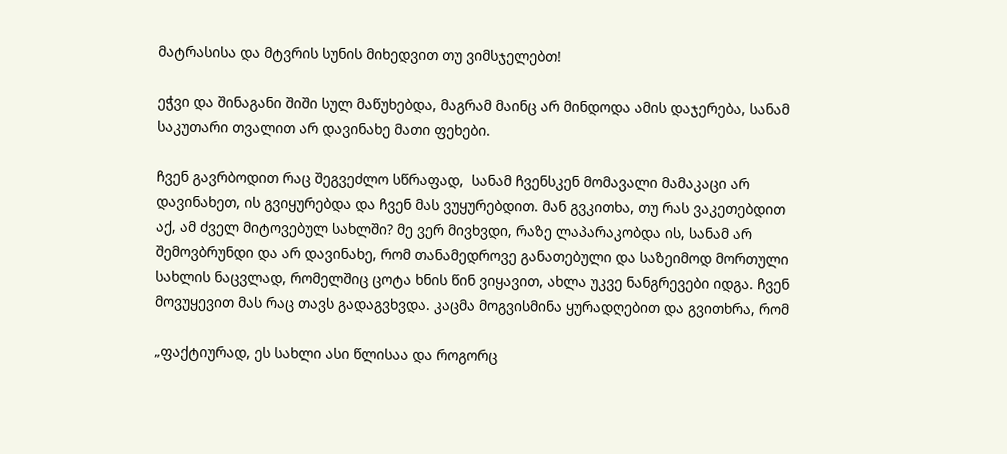მატრასისა და მტვრის სუნის მიხედვით თუ ვიმსჯელებთ!

ეჭვი და შინაგანი შიში სულ მაწუხებდა, მაგრამ მაინც არ მინდოდა ამის დაჯერება, სანამ საკუთარი თვალით არ დავინახე მათი ფეხები.

ჩვენ გავრბოდით რაც შეგვეძლო სწრაფად,  სანამ ჩვენსკენ მომავალი მამაკაცი არ დავინახეთ, ის გვიყურებდა და ჩვენ მას ვუყურებდით. მან გვკითხა, თუ რას ვაკეთებდით აქ, ამ ძველ მიტოვებულ სახლში? მე ვერ მივხვდი, რაზე ლაპარაკობდა ის, სანამ არ შემოვბრუნდი და არ დავინახე, რომ თანამედროვე განათებული და საზეიმოდ მორთული სახლის ნაცვლად, რომელშიც ცოტა ხნის წინ ვიყავით, ახლა უკვე ნანგრევები იდგა. ჩვენ მოვუყევით მას რაც თავს გადაგვხვდა. კაცმა მოგვისმინა ყურადღებით და გვითხრა, რომ

„ფაქტიურად, ეს სახლი ასი წლისაა და როგორც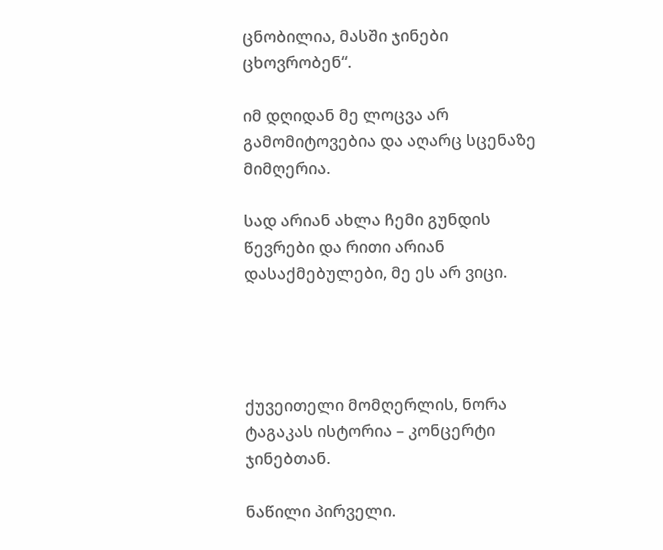ცნობილია, მასში ჯინები ცხოვრობენ“.

იმ დღიდან მე ლოცვა არ გამომიტოვებია და აღარც სცენაზე მიმღერია.

სად არიან ახლა ჩემი გუნდის წევრები და რითი არიან დასაქმებულები, მე ეს არ ვიცი.




ქუვეითელი მომღერლის, ნორა ტაგაკას ისტორია – კონცერტი ჯინებთან.

ნაწილი პირველი.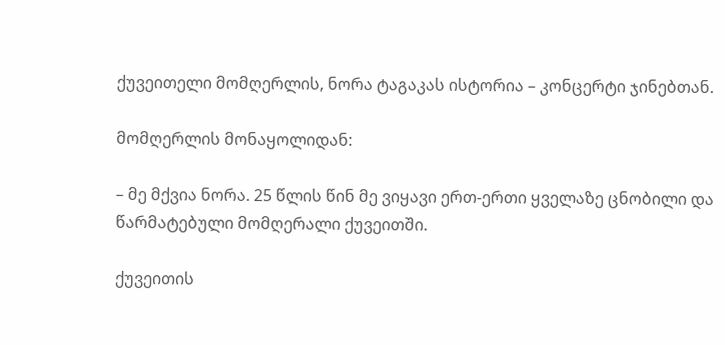ქუვეითელი მომღერლის, ნორა ტაგაკას ისტორია – კონცერტი ჯინებთან.

მომღერლის მონაყოლიდან:

– მე მქვია ნორა. 25 წლის წინ მე ვიყავი ერთ-ერთი ყველაზე ცნობილი და წარმატებული მომღერალი ქუვეითში.

ქუვეითის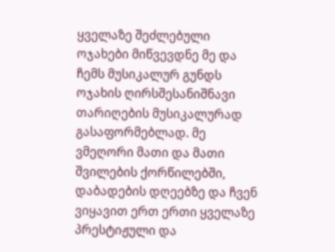ყველაზე შეძლებული ოჯახები მიწვევდნე მე და ჩემს მუსიკალურ გუნდს ოჯახის ღირსშესანიშნავი თარიღების მუსიკალურად გასაფორმებლად. მე ვმეღორი მათი და მათი შვილების ქორწილებში, დაბადების დღეებზე და ჩვენ ვიყავით ერთ ერთი ყველაზე პრესტიჟული და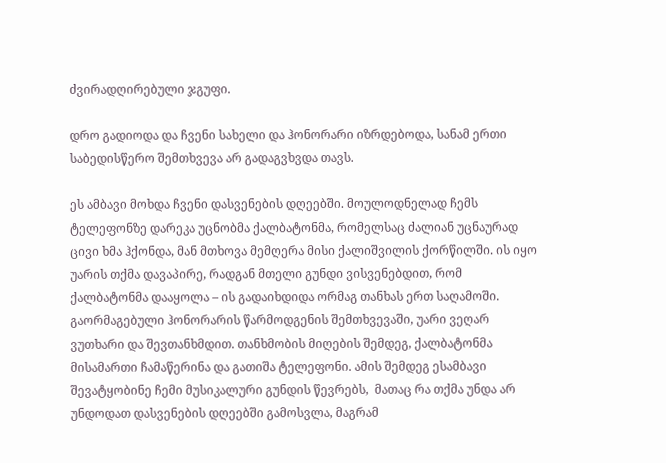ძვირადღირებული ჯგუფი.

დრო გადიოდა და ჩვენი სახელი და ჰონორარი იზრდებოდა, სანამ ერთი საბედისწერო შემთხვევა არ გადაგვხვდა თავს.

ეს ამბავი მოხდა ჩვენი დასვენების დღეებში. მოულოდნელად ჩემს ტელეფონზე დარეკა უცნობმა ქალბატონმა, რომელსაც ძალიან უცნაურად ცივი ხმა ჰქონდა, მან მთხოვა მემღერა მისი ქალიშვილის ქორწილში. ის იყო უარის თქმა დავაპირე, რადგან მთელი გუნდი ვისვენებდით, რომ ქალბატონმა დააყოლა – ის გადაიხდიდა ორმაგ თანხას ერთ საღამოში. გაორმაგებული ჰონორარის წარმოდგენის შემთხვევაში, უარი ვეღარ ვუთხარი და შევთანხმდით. თანხმობის მიღების შემდეგ, ქალბატონმა მისამართი ჩამაწერინა და გათიშა ტელეფონი. ამის შემდეგ ესამბავი შევატყობინე ჩემი მუსიკალური გუნდის წევრებს,  მათაც რა თქმა უნდა არ უნდოდათ დასვენების დღეებში გამოსვლა, მაგრამ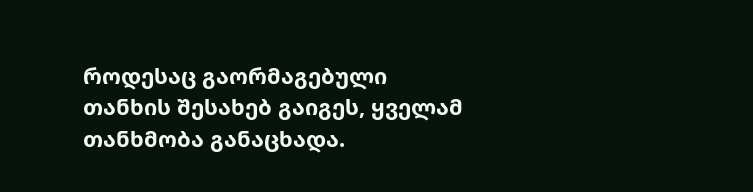როდესაც გაორმაგებული თანხის შესახებ გაიგეს, ყველამ თანხმობა განაცხადა.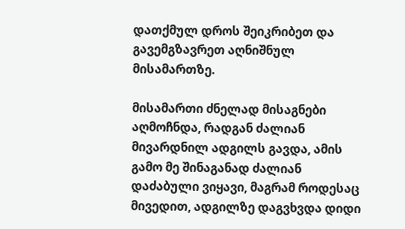დათქმულ დროს შეიკრიბეთ და გავემგზავრეთ აღნიშნულ მისამართზე.

მისამართი ძნელად მისაგნები აღმოჩნდა, რადგან ძალიან მივარდნილ ადგილს გავდა, ამის გამო მე შინაგანად ძალიან დაძაბული ვიყავი, მაგრამ როდესაც მივედით, ადგილზე დაგვხვდა დიდი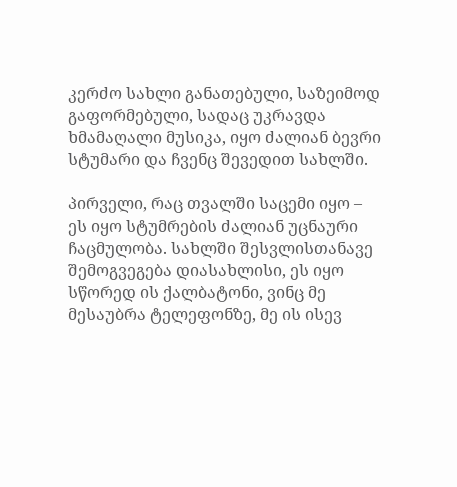კერძო სახლი განათებული, საზეიმოდ გაფორმებული, სადაც უკრავდა ხმამაღალი მუსიკა, იყო ძალიან ბევრი სტუმარი და ჩვენც შევედით სახლში.

პირველი, რაც თვალში საცემი იყო – ეს იყო სტუმრების ძალიან უცნაური ჩაცმულობა. სახლში შესვლისთანავე შემოგვეგება დიასახლისი, ეს იყო სწორედ ის ქალბატონი, ვინც მე მესაუბრა ტელეფონზე, მე ის ისევ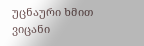უცნაური ხმით ვიცანი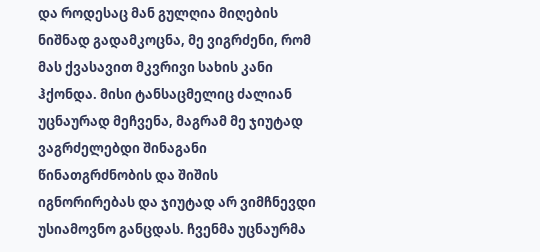და როდესაც მან გულღია მიღების ნიშნად გადამკოცნა, მე ვიგრძენი, რომ მას ქვასავით მკვრივი სახის კანი ჰქონდა. მისი ტანსაცმელიც ძალიან უცნაურად მეჩვენა, მაგრამ მე ჯიუტად ვაგრძელებდი შინაგანი წინათგრძნობის და შიშის იგნორირებას და ჯიუტად არ ვიმჩნევდი უსიამოვნო განცდას. ჩვენმა უცნაურმა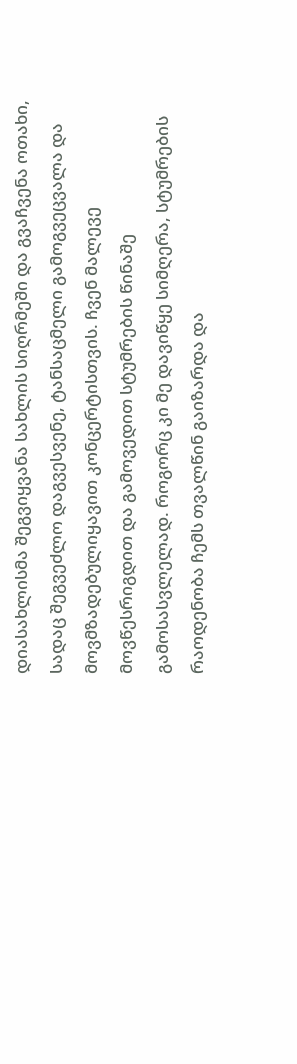დიასახლისმა შეგვიყვანა სახლის სიღრმეში და გვაჩვენა ოთახი, სადაც შეგვეძლო დაგვესვენე, ტანსაცმელი გამოგვეცვალა და მოვმზადებულიყავით კონცერტისთვის. ჩვენ მალევე მოვწესრიგდით და გამოვედით სტუმრების წინაშე გამოსასვლელად. როგორც კი მე დავიწყე სიმღერა, სტუმრების რაოდენობა ჩემს თვალწინ გაიზარდა და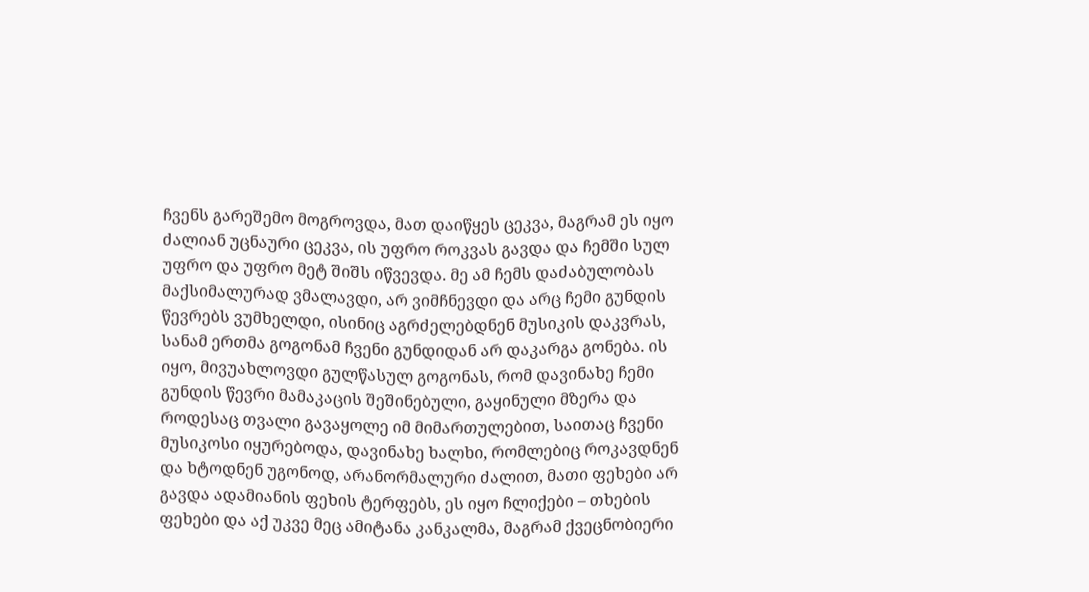ჩვენს გარეშემო მოგროვდა, მათ დაიწყეს ცეკვა, მაგრამ ეს იყო ძალიან უცნაური ცეკვა, ის უფრო როკვას გავდა და ჩემში სულ უფრო და უფრო მეტ შიშს იწვევდა. მე ამ ჩემს დაძაბულობას მაქსიმალურად ვმალავდი, არ ვიმჩნევდი და არც ჩემი გუნდის წევრებს ვუმხელდი, ისინიც აგრძელებდნენ მუსიკის დაკვრას, სანამ ერთმა გოგონამ ჩვენი გუნდიდან არ დაკარგა გონება. ის იყო, მივუახლოვდი გულწასულ გოგონას, რომ დავინახე ჩემი გუნდის წევრი მამაკაცის შეშინებული, გაყინული მზერა და როდესაც თვალი გავაყოლე იმ მიმართულებით, საითაც ჩვენი მუსიკოსი იყურებოდა, დავინახე ხალხი, რომლებიც როკავდნენ და ხტოდნენ უგონოდ, არანორმალური ძალით, მათი ფეხები არ გავდა ადამიანის ფეხის ტერფებს, ეს იყო ჩლიქები – თხების ფეხები და აქ უკვე მეც ამიტანა კანკალმა, მაგრამ ქვეცნობიერი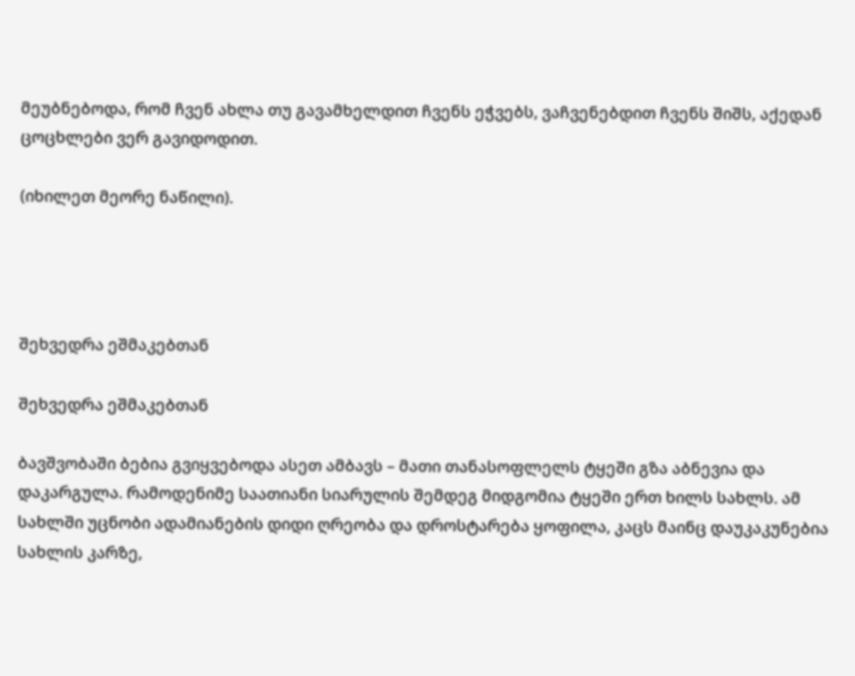მეუბნებოდა, რომ ჩვენ ახლა თუ გავამხელდით ჩვენს ეჭვებს, ვაჩვენებდით ჩვენს შიშს, აქედან ცოცხლები ვერ გავიდოდით.

(იხილეთ მეორე ნაწილი).




შეხვედრა ეშმაკებთან

შეხვედრა ეშმაკებთან

ბავშვობაში ბებია გვიყვებოდა ასეთ ამბავს – მათი თანასოფლელს ტყეში გზა აბნევია და დაკარგულა. რამოდენიმე საათიანი სიარულის შემდეგ მიდგომია ტყეში ერთ ხილს სახლს. ამ სახლში უცნობი ადამიანების დიდი ღრეობა და დროსტარება ყოფილა, კაცს მაინც დაუკაკუნებია სახლის კარზე,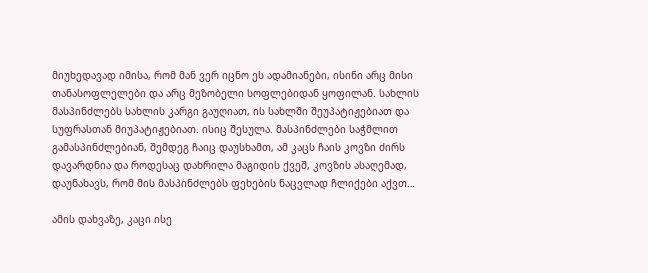მიუხედავად იმისა, რომ მან ვერ იცნო ეს ადამიანები, ისინი არც მისი თანასოფლელები და არც მეზობელი სოფლებიდან ყოფილან. სახლის მასპინძლებს სახლის კარგი გაუღიათ, ის სახლში შეუპატიჟებიათ და სუფრასთან მიუპატიჟებიათ. ისიც შესულა. მასპინძლები საჭმლით გამასპინძლებიან, შემდეგ ჩაიც დაუსხამთ, ამ კაცს ჩაის კოვზი ძირს დავარდნია და როდესაც დახრილა მაგიდის ქვეშ, კოვზის ასაღემად, დაუნახავს, რომ მის მასპინძლებს ფეხების ნაცვლად ჩლიქები აქვთ…

ამის დახვაზე, კაცი ისე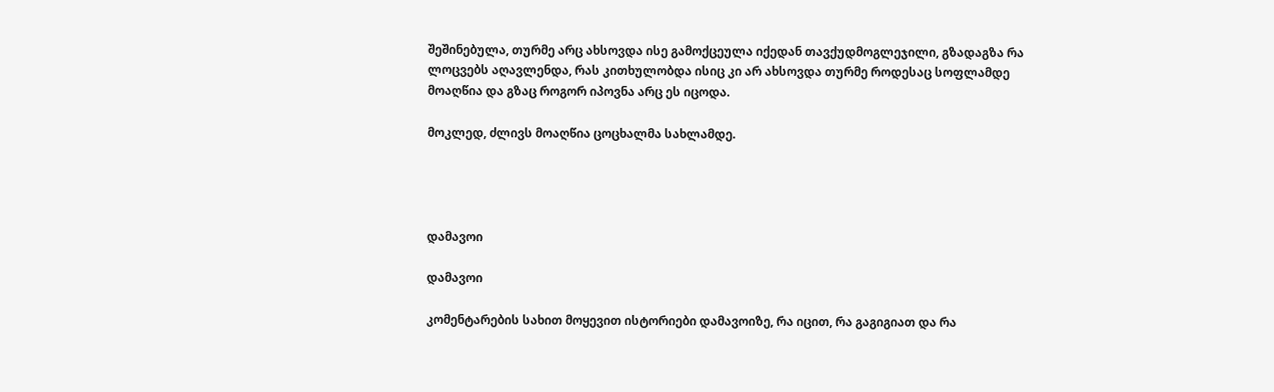შეშინებულა, თურმე არც ახსოვდა ისე გამოქცეულა იქედან თავქუდმოგლეჯილი, გზადაგზა რა ლოცვებს აღავლენდა, რას კითხულობდა ისიც კი არ ახსოვდა თურმე როდესაც სოფლამდე მოაღწია და გზაც როგორ იპოვნა არც ეს იცოდა.

მოკლედ, ძლივს მოაღწია ცოცხალმა სახლამდე.




დამავოი

დამავოი

კომენტარების სახით მოყევით ისტორიები დამავოიზე, რა იცით, რა გაგიგიათ და რა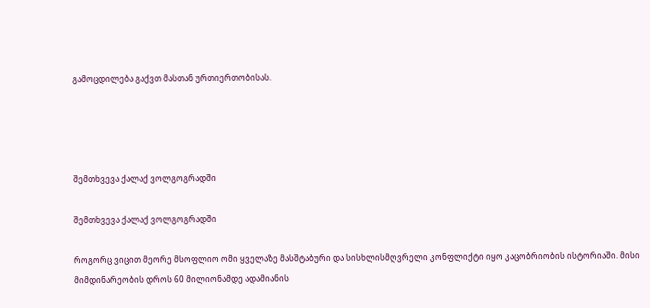გამოცდილება გაქვთ მასთან ურთიერთობისას.




შემთხვევა ქალაქ ვოლგოგრადში

შემთხვევა ქალაქ ვოლგოგრადში

როგორც ვიცით მეორე მსოფლიო ომი ყველაზე მასშტაბური და სისხლისმღვრელი კონფლიქტი იყო კაცობრიობის ისტორიაში. მისი მიმდინარეობის დროს 60 მილიონამდე ადამიანის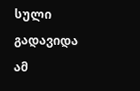სული გადავიდა ამ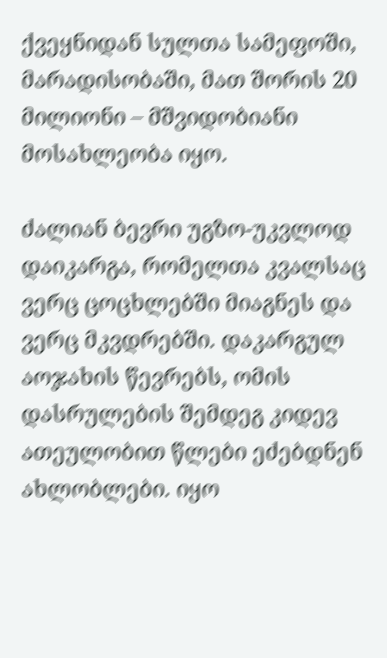ქვეყნიდან სულთა სამეფოში, მარადისობაში, მათ შორის 20 მილიონი – მშვიდობიანი მოსახლეობა იყო.

ძალიან ბევრი უგზო-უკვლოდ დაიკარგა, რომელთა კვალსაც ვერც ცოცხლებში მიაგნეს და ვერც მკვდრებში. დაკარგულ აოჯახის წევრებს, ომის დასრულების შემდეგ კიდევ ათეულობით წლები ეძებდნენ ახლობლები. იყო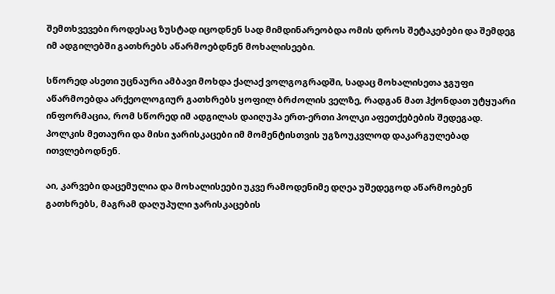შემთხვევები როდესაც ზუსტად იცოდნენ სად მიმდინარეობდა ომის დროს შეტაკებები და შემდეგ იმ ადგილებში გათხრებს აწარმოებდნენ მოხალისეები.

სწორედ ასეთი უცნაური ამბავი მოხდა ქალაქ ვოლგოგრადში, სადაც მოხალისეთა ჯგუფი აწარმოებდა არქეოლოგიურ გათხრებს ყოფილ ბრძოლის ველზე, რადგან მათ ჰქონდათ უტყუარი ინფორმაცია, რომ სწორედ იმ ადგილას დაიღუპა ერთ-ერთი პოლკი აფეთქებების შედეგად. პოლკის მეთაური და მისი ჯარისკაცები იმ მომენტისთვის უგზოუკვლოდ დაკარგულებად ითვლებოდნენ.

აი, კარვები დაცემულია და მოხალისეები უკვე რამოდენიმე დღეა უშედეგოდ აწარმოებენ გათხრებს, მაგრამ დაღუპული ჯარისკაცების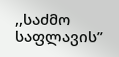,,საძმო საფლავის”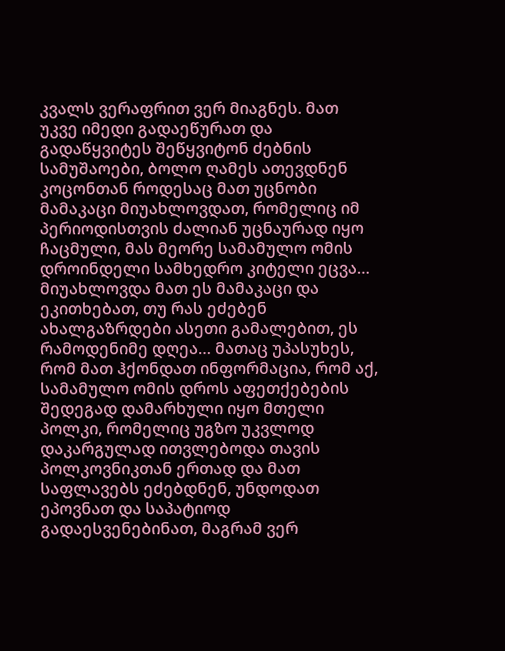კვალს ვერაფრით ვერ მიაგნეს. მათ უკვე იმედი გადაეწურათ და გადაწყვიტეს შეწყვიტონ ძებნის სამუშაოები, ბოლო ღამეს ათევდნენ კოცონთან როდესაც მათ უცნობი მამაკაცი მიუახლოვდათ, რომელიც იმ პერიოდისთვის ძალიან უცნაურად იყო ჩაცმული, მას მეორე სამამულო ომის დროინდელი სამხედრო კიტელი ეცვა… მიუახლოვდა მათ ეს მამაკაცი და ეკითხებათ, თუ რას ეძებენ ახალგაზრდები ასეთი გამალებით, ეს რამოდენიმე დღეა… მათაც უპასუხეს, რომ მათ ჰქონდათ ინფორმაცია, რომ აქ, სამამულო ომის დროს აფეთქებების შედეგად დამარხული იყო მთელი პოლკი, რომელიც უგზო უკვლოდ დაკარგულად ითვლებოდა თავის პოლკოვნიკთან ერთად და მათ საფლავებს ეძებდნენ, უნდოდათ ეპოვნათ და საპატიოდ გადაესვენებინათ, მაგრამ ვერ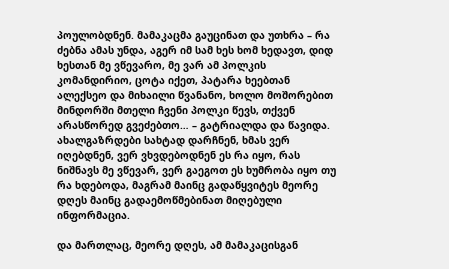პოულობდნენ. მამაკაცმა გაუცინათ და უთხრა – რა ძებნა ამას უნდა, აგერ იმ სამ ხეს ხომ ხედავთ, დიდ ხესთან მე ვწევარო, მე ვარ ამ პოლკის კომანდირიო, ცოტა იქეთ, პატარა ხეებთან ალექსეო და მიხაილი წვანანო, ხოლო მოშორებით მინდორში მთელი ჩვენი პოლკი წევს, თქვენ არასწორედ გვეძებთო… – გატრიალდა და წავიდა. ახალგაზრდები სახტად დარჩნენ, ხმას ვერ იღებდნენ, ვერ ვხვდებოდნენ ეს რა იყო, რას ნიშნავს მე ვწევარ, ვერ გაეგოთ ეს ხუმრობა იყო თუ რა ხდებოდა, მაგრამ მაინც გადაწყვიტეს მეორე დღეს მაინც გადაემოწმებინათ მიღებული ინფორმაცია.

და მართლაც, მეორე დღეს, ამ მამაკაცისგან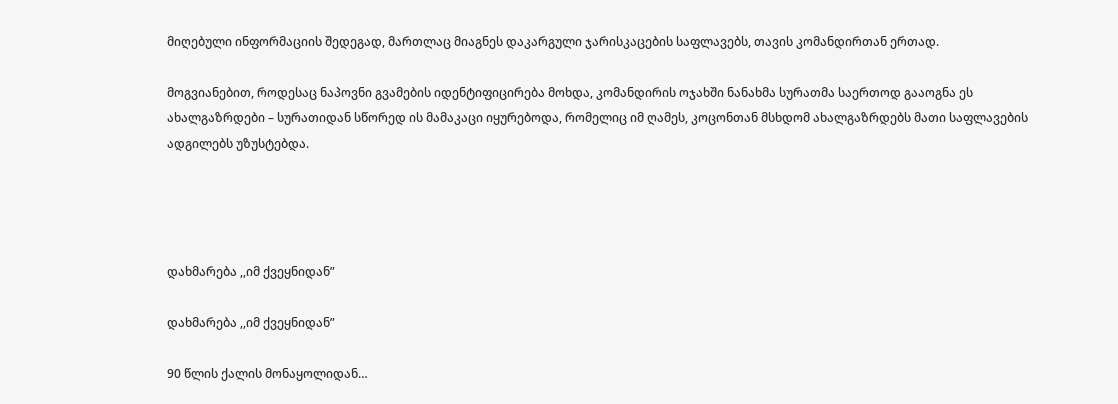მიღებული ინფორმაციის შედეგად, მართლაც მიაგნეს დაკარგული ჯარისკაცების საფლავებს, თავის კომანდირთან ერთად.

მოგვიანებით, როდესაც ნაპოვნი გვამების იდენტიფიცირება მოხდა, კომანდირის ოჯახში ნანახმა სურათმა საერთოდ გააოგნა ეს ახალგაზრდები – სურათიდან სწორედ ის მამაკაცი იყურებოდა, რომელიც იმ ღამეს, კოცონთან მსხდომ ახალგაზრდებს მათი საფლავების ადგილებს უზუსტებდა.




დახმარება ,,იმ ქვეყნიდან”

დახმარება ,,იმ ქვეყნიდან”

90 წლის ქალის მონაყოლიდან…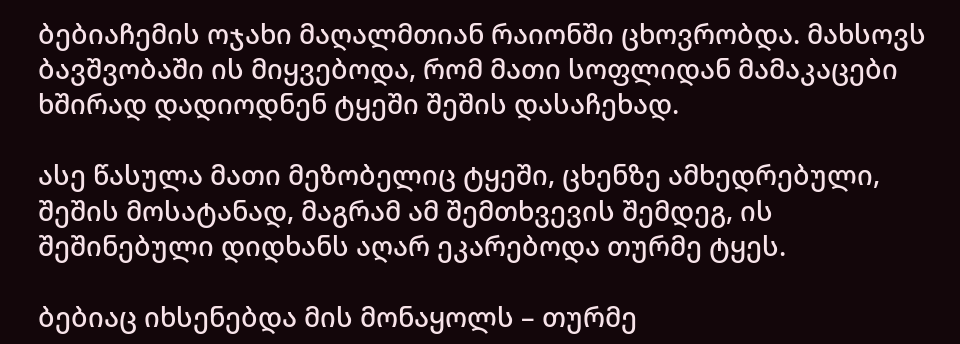ბებიაჩემის ოჯახი მაღალმთიან რაიონში ცხოვრობდა. მახსოვს ბავშვობაში ის მიყვებოდა, რომ მათი სოფლიდან მამაკაცები ხშირად დადიოდნენ ტყეში შეშის დასაჩეხად.

ასე წასულა მათი მეზობელიც ტყეში, ცხენზე ამხედრებული, შეშის მოსატანად, მაგრამ ამ შემთხვევის შემდეგ, ის შეშინებული დიდხანს აღარ ეკარებოდა თურმე ტყეს.

ბებიაც იხსენებდა მის მონაყოლს – თურმე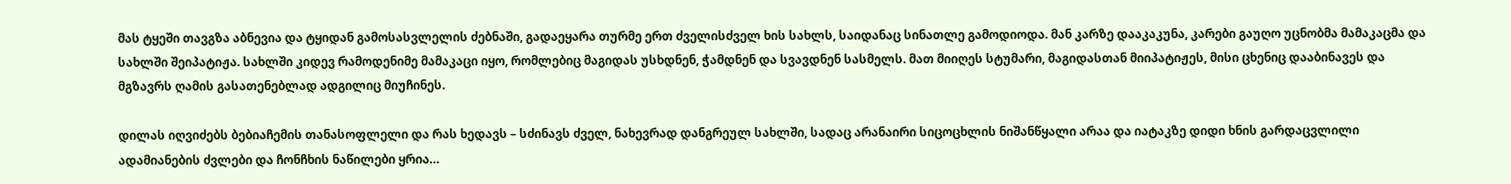მას ტყეში თავგზა აბნევია და ტყიდან გამოსასვლელის ძებნაში, გადაეყარა თურმე ერთ ძველისძველ ხის სახლს, საიდანაც სინათლე გამოდიოდა. მან კარზე დააკაკუნა, კარები გაუღო უცნობმა მამაკაცმა და სახლში შეიპატიჟა. სახლში კიდევ რამოდენიმე მამაკაცი იყო, რომლებიც მაგიდას უსხდნენ, ჭამდნენ და სვავდნენ სასმელს. მათ მიიღეს სტუმარი, მაგიდასთან მიიპატიჟეს, მისი ცხენიც დააბინავეს და მგზავრს ღამის გასათენებლად ადგილიც მიუჩინეს.

დილას იღვიძებს ბებიაჩემის თანასოფლელი და რას ხედავს – სძინავს ძველ, ნახევრად დანგრეულ სახლში, სადაც არანაირი სიცოცხლის ნიშანწყალი არაა და იატაკზე დიდი ხნის გარდაცვლილი ადამიანების ძვლები და ჩონჩხის ნაწილები ყრია…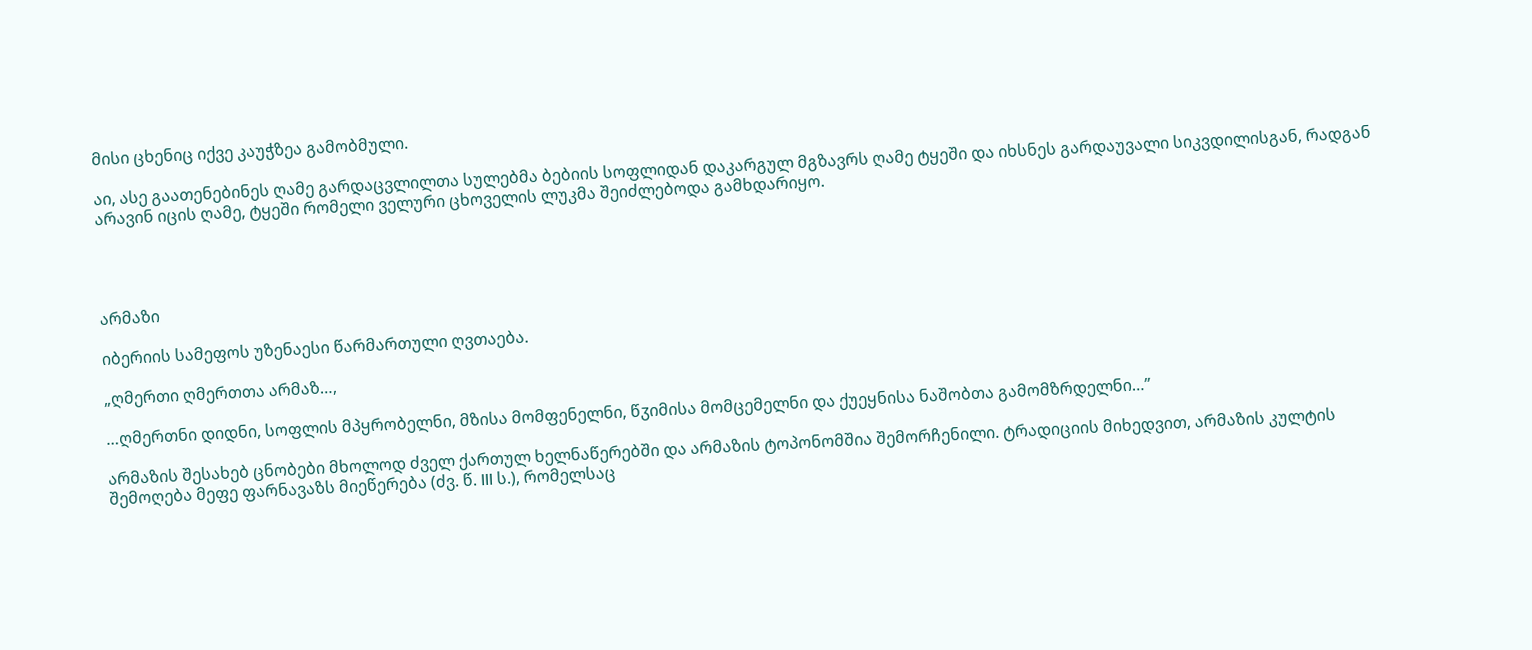მისი ცხენიც იქვე კაუჭზეა გამობმული.

აი, ასე გაათენებინეს ღამე გარდაცვლილთა სულებმა ბებიის სოფლიდან დაკარგულ მგზავრს ღამე ტყეში და იხსნეს გარდაუვალი სიკვდილისგან, რადგან არავინ იცის ღამე, ტყეში რომელი ველური ცხოველის ლუკმა შეიძლებოდა გამხდარიყო.




არმაზი

იბერიის სამეფოს უზენაესი წარმართული ღვთაება.

„ღმერთი ღმერთთა არმაზ…,

…ღმერთნი დიდნი, სოფლის მპყრობელნი, მზისა მომფენელნი, წჳიმისა მომცემელნი და ქუეყნისა ნაშობთა გამომზრდელნი…”

არმაზის შესახებ ცნობები მხოლოდ ძველ ქართულ ხელნაწერებში და არმაზის ტოპონომშია შემორჩენილი. ტრადიციის მიხედვით, არმაზის კულტის შემოღება მეფე ფარნავაზს მიეწერება (ძვ. წ. III ს.), რომელსაც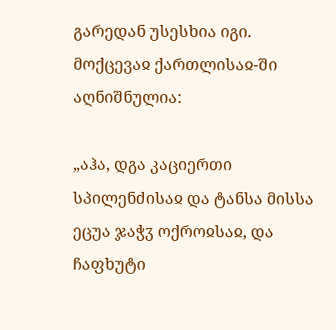გარედან უსესხია იგი. მოქცევაჲ ქართლისაჲ-ში აღნიშნულია:

„აჰა, დგა კაციერთი სპილენძისაჲ და ტანსა მისსა ეცუა ჯაჭჳ ოქროჲსაჲ, და ჩაფხუტი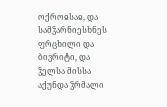ოქროჲსაჲ, და სამჴარნიესხნეს ფრცხილი და ბივრიტი, და ჴელსა მისსა აქუნდა ჴრმალი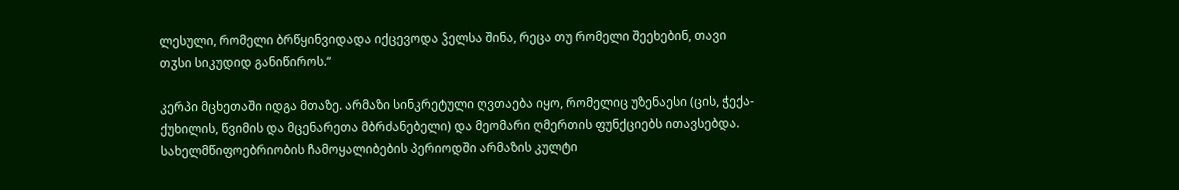ლესული, რომელი ბრწყინვიდადა იქცევოდა ჴელსა შინა, რეცა თუ რომელი შეეხებინ, თავი თჳსი სიკუდიდ განიწიროს.“

კერპი მცხეთაში იდგა მთაზე. არმაზი სინკრეტული ღვთაება იყო, რომელიც უზენაესი (ცის, ჭექა-ქუხილის, წვიმის და მცენარეთა მბრძანებელი) და მეომარი ღმერთის ფუნქციებს ითავსებდა. სახელმწიფოებრიობის ჩამოყალიბების პერიოდში არმაზის კულტი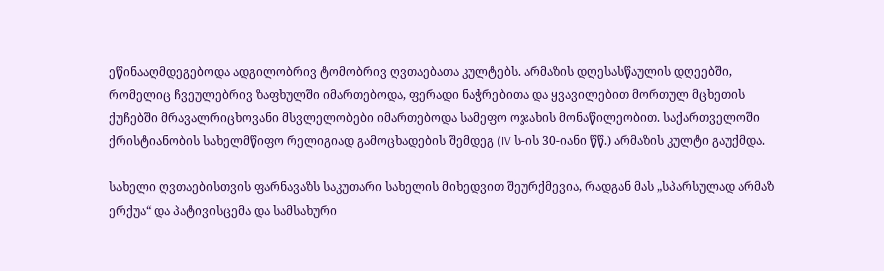ეწინააღმდეგებოდა ადგილობრივ ტომობრივ ღვთაებათა კულტებს. არმაზის დღესასწაულის დღეებში, რომელიც ჩვეულებრივ ზაფხულში იმართებოდა, ფერადი ნაჭრებითა და ყვავილებით მორთულ მცხეთის ქუჩებში მრავალრიცხოვანი მსვლელობები იმართებოდა სამეფო ოჯახის მონაწილეობით. საქართველოში ქრისტიანობის სახელმწიფო რელიგიად გამოცხადების შემდეგ (IV ს-ის 30-იანი წწ.) არმაზის კულტი გაუქმდა.

სახელი ღვთაებისთვის ფარნავაზს საკუთარი სახელის მიხედვით შეურქმევია, რადგან მას „სპარსულად არმაზ ერქუა“ და პატივისცემა და სამსახური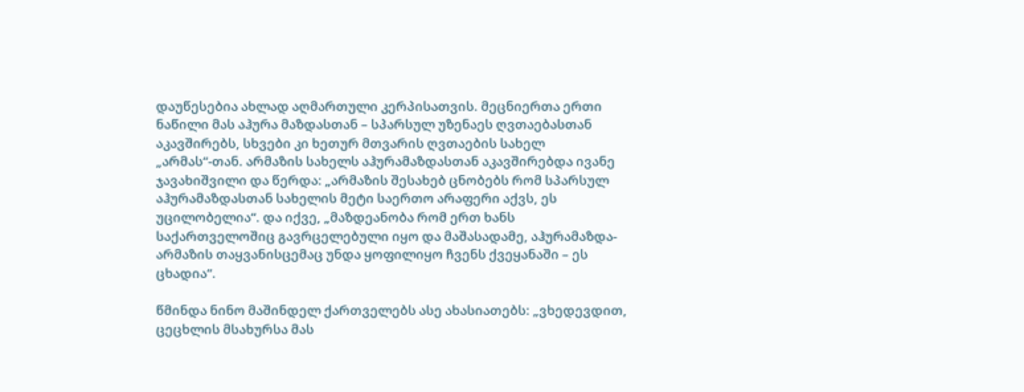დაუწესებია ახლად აღმართული კერპისათვის. მეცნიერთა ერთი ნაწილი მას აჰურა მაზდასთან – სპარსულ უზენაეს ღვთაებასთან აკავშირებს, სხვები კი ხეთურ მთვარის ღვთაების სახელ „არმას“-თან. არმაზის სახელს აჰურამაზდასთან აკავშირებდა ივანე ჯავახიშვილი და წერდა: „არმაზის შესახებ ცნობებს რომ სპარსულ აჰურამაზდასთან სახელის მეტი საერთო არაფერი აქვს, ეს უცილობელია“. და იქვე, „მაზდეანობა რომ ერთ ხანს საქართველოშიც გავრცელებული იყო და მაშასადამე, აჰურამაზდა-არმაზის თაყვანისცემაც უნდა ყოფილიყო ჩვენს ქვეყანაში – ეს ცხადია“.

წმინდა ნინო მაშინდელ ქართველებს ასე ახასიათებს: „ვხედევდით, ცეცხლის მსახურსა მას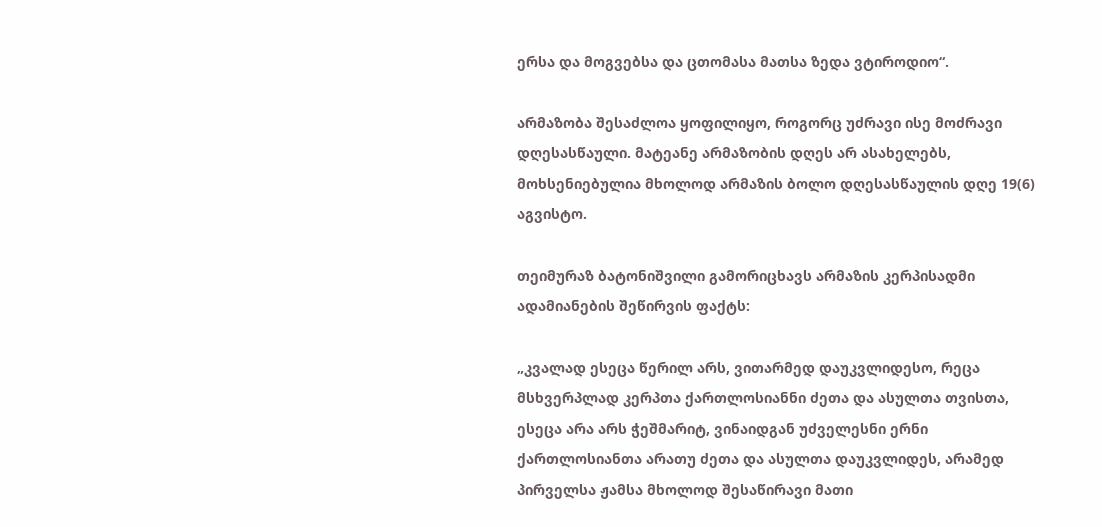ერსა და მოგვებსა და ცთომასა მათსა ზედა ვტიროდიო“.

არმაზობა შესაძლოა ყოფილიყო, როგორც უძრავი ისე მოძრავი დღესასწაული. მატეანე არმაზობის დღეს არ ასახელებს, მოხსენიებულია მხოლოდ არმაზის ბოლო დღესასწაულის დღე 19(6) აგვისტო.

თეიმურაზ ბატონიშვილი გამორიცხავს არმაზის კერპისადმი ადამიანების შეწირვის ფაქტს:

„კვალად ესეცა წერილ არს, ვითარმედ დაუკვლიდესო, რეცა მსხვერპლად კერპთა ქართლოსიანნი ძეთა და ასულთა თვისთა, ესეცა არა არს ჭეშმარიტ, ვინაიდგან უძველესნი ერნი ქართლოსიანთა არათუ ძეთა და ასულთა დაუკვლიდეს, არამედ პირველსა ჟამსა მხოლოდ შესაწირავი მათი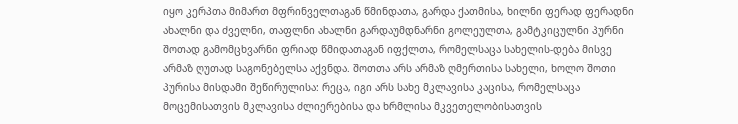იყო კერპთა მიმართ მფრინველთაგან წმინდათა, გარდა ქათმისა, ხილნი ფერად ფერადნი ახალნი და ძველნი, თაფლნი ახალნი გარდაუმდნარნი გოლეულთა, გამტკიცულნი პურნი შოთად გამომცხვარნი ფრიად წმიდათაგან იფქლთა, რომელსაცა სახელის-დება მისვე არმაზ ღუთად საგონებელსა აქვნდა. შოთთა არს არმაზ ღმერთისა სახელი, ხოლო შოთი პურისა მისდამი შეწირულისა: რეცა, იგი არს სახე მკლავისა კაცისა, რომელსაცა მოცემისათვის მკლავისა ძლიერებისა და ხრმლისა მკვეთელობისათვის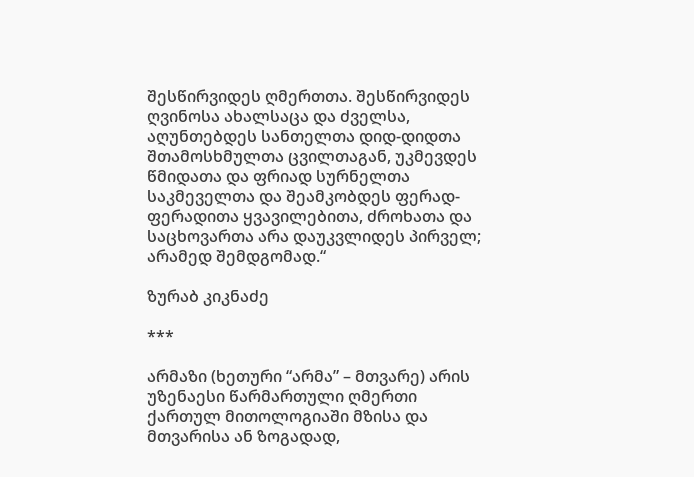შესწირვიდეს ღმერთთა. შესწირვიდეს ღვინოსა ახალსაცა და ძველსა, აღუნთებდეს სანთელთა დიდ-დიდთა შთამოსხმულთა ცვილთაგან, უკმევდეს წმიდათა და ფრიად სურნელთა საკმეველთა და შეამკობდეს ფერად-ფერადითა ყვავილებითა, ძროხათა და საცხოვართა არა დაუკვლიდეს პირველ; არამედ შემდგომად.“

ზურაბ კიკნაძე

***

არმაზი (ხეთური “არმა” – მთვარე) არის უზენაესი წარმართული ღმერთი ქართულ მითოლოგიაში მზისა და მთვარისა ან ზოგადად,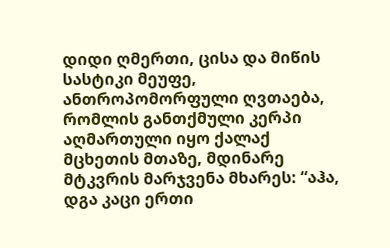დიდი ღმერთი, ცისა და მიწის სასტიკი მეუფე, ანთროპომორფული ღვთაება, რომლის განთქმული კერპი აღმართული იყო ქალაქ მცხეთის მთაზე, მდინარე მტკვრის მარჯვენა მხარეს: “აჰა, დგა კაცი ერთი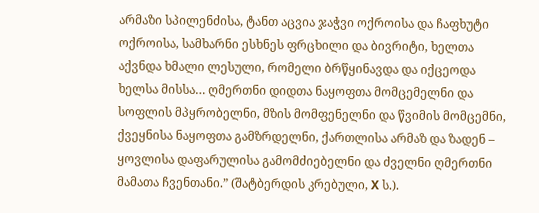არმაზი სპილენძისა, ტანთ აცვია ჯაჭვი ოქროისა და ჩაფხუტი ოქროისა, სამხარნი ესხნეს ფრცხილი და ბივრიტი, ხელთა აქვნდა ხმალი ლესული, რომელი ბრწყინავდა და იქცეოდა ხელსა მისსა… ღმერთნი დიდთა ნაყოფთა მომცემელნი და სოფლის მპყრობელნი, მზის მომფენელნი და წვიმის მომცემნი, ქვეყნისა ნაყოფთა გამზრდელნი, ქართლისა არმაზ და ზადენ – ყოვლისა დაფარულისა გამომძიებელნი და ძველნი ღმერთნი მამათა ჩვენთანი.” (შატბერდის კრებული, X ს.).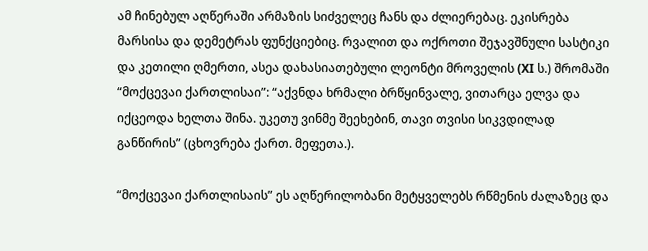ამ ჩინებულ აღწერაში არმაზის სიძველეც ჩანს და ძლიერებაც. ეკისრება მარსისა და დემეტრას ფუნქციებიც. რვალით და ოქროთი შეჯავშნული სასტიკი და კეთილი ღმერთი, ასეა დახასიათებული ლეონტი მროველის (XI ს.) შრომაში “მოქცევაი ქართლისაი”: “აქვნდა ხრმალი ბრწყინვალე, ვითარცა ელვა და იქცეოდა ხელთა შინა. უკეთუ ვინმე შეეხებინ, თავი თვისი სიკვდილად განწირის” (ცხოვრება ქართ. მეფეთა.).

“მოქცევაი ქართლისაის” ეს აღწერილობანი მეტყველებს რწმენის ძალაზეც და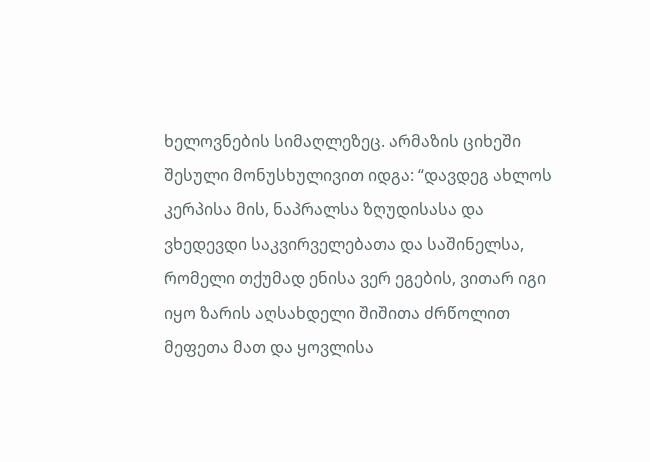ხელოვნების სიმაღლეზეც. არმაზის ციხეში შესული მონუსხულივით იდგა: “დავდეგ ახლოს კერპისა მის, ნაპრალსა ზღუდისასა და ვხედევდი საკვირველებათა და საშინელსა, რომელი თქუმად ენისა ვერ ეგების, ვითარ იგი იყო ზარის აღსახდელი შიშითა ძრწოლით მეფეთა მათ და ყოვლისა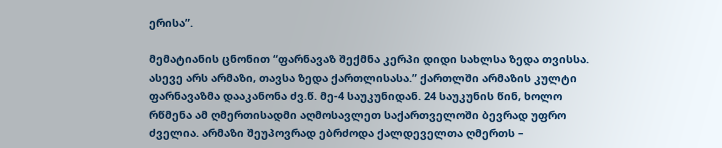ერისა”.

მემატიანის ცნონით “ფარნავაზ შექმნა კერპი დიდი სახლსა ზედა თვისსა. ასევე არს არმაზი, თავსა ზედა ქართლისასა.” ქართლში არმაზის კულტი ფარნავაზმა დააკანონა ძვ.წ. მე-4 საუკუნიდან. 24 საუკუნის წინ, ხოლო რწმენა ამ ღმერთისადმი აღმოსავლეთ საქართველოში ბევრად უფრო ძველია. არმაზი შეუპოვრად ებრძოდა ქალდეველთა ღმერთს –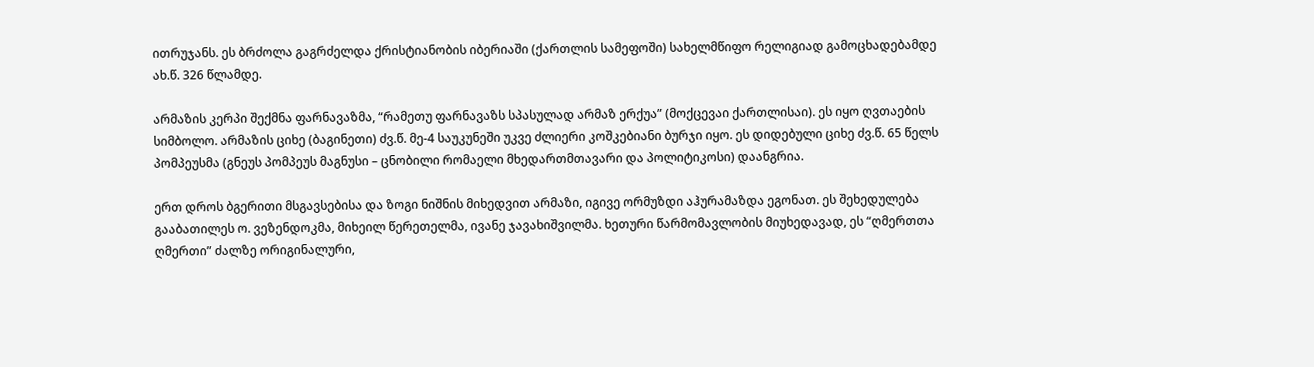ითრუჯანს. ეს ბრძოლა გაგრძელდა ქრისტიანობის იბერიაში (ქართლის სამეფოში) სახელმწიფო რელიგიად გამოცხადებამდე ახ.წ. 326 წლამდე.

არმაზის კერპი შექმნა ფარნავაზმა, “რამეთუ ფარნავაზს სპასულად არმაზ ერქუა” (მოქცევაი ქართლისაი). ეს იყო ღვთაების სიმბოლო. არმაზის ციხე (ბაგინეთი) ძვ.წ. მე-4 საუკუნეში უკვე ძლიერი კოშკებიანი ბურჯი იყო. ეს დიდებული ციხე ძვ.წ. 65 წელს პომპეუსმა (გნეუს პომპეუს მაგნუსი – ცნობილი რომაელი მხედართმთავარი და პოლიტიკოსი) დაანგრია.

ერთ დროს ბგერითი მსგავსებისა და ზოგი ნიშნის მიხედვით არმაზი, იგივე ორმუზდი აჰურამაზდა ეგონათ. ეს შეხედულება გააბათილეს ო. ვეზენდოკმა, მიხეილ წერეთელმა, ივანე ჯავახიშვილმა. ხეთური წარმომავლობის მიუხედავად, ეს “ღმერთთა ღმერთი” ძალზე ორიგინალური,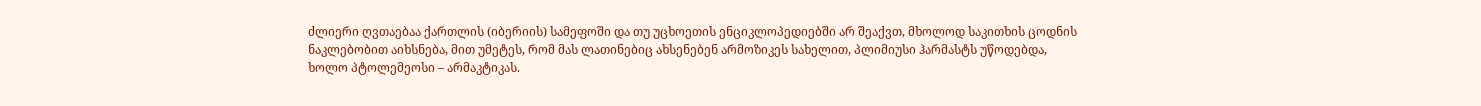ძლიერი ღვთაებაა ქართლის (იბერიის) სამეფოში და თუ უცხოეთის ენციკლოპედიებში არ შეაქვთ, მხოლოდ საკითხის ცოდნის ნაკლებობით აიხსნება, მით უმეტეს, რომ მას ლათინებიც ახსენებენ არმოზიკეს სახელით, პლიმიუსი ჰარმასტს უწოდებდა, ხოლო პტოლემეოსი – არმაკტიკას.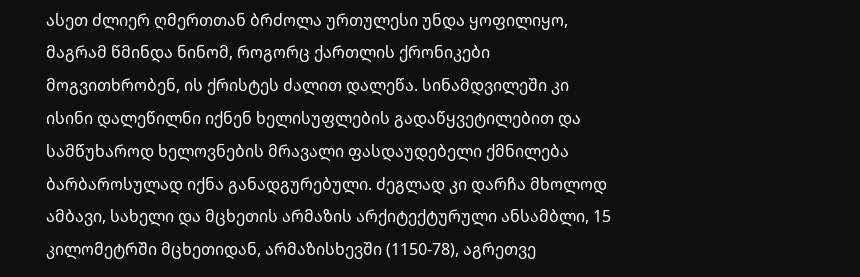ასეთ ძლიერ ღმერთთან ბრძოლა ურთულესი უნდა ყოფილიყო, მაგრამ წმინდა ნინომ, როგორც ქართლის ქრონიკები მოგვითხრობენ, ის ქრისტეს ძალით დალეწა. სინამდვილეში კი ისინი დალეწილნი იქნენ ხელისუფლების გადაწყვეტილებით და სამწუხაროდ ხელოვნების მრავალი ფასდაუდებელი ქმნილება ბარბაროსულად იქნა განადგურებული. ძეგლად კი დარჩა მხოლოდ ამბავი, სახელი და მცხეთის არმაზის არქიტექტურული ანსამბლი, 15 კილომეტრში მცხეთიდან, არმაზისხევში (1150-78), აგრეთვე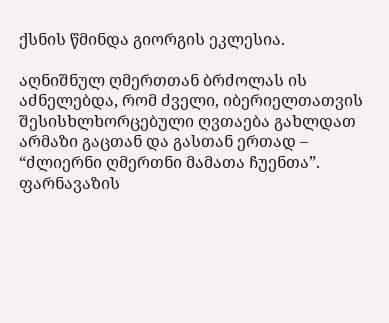ქსნის წმინდა გიორგის ეკლესია.

აღნიშნულ ღმერთთან ბრძოლას ის აძნელებდა, რომ ძველი, იბერიელთათვის შესისხლხორცებული ღვთაება გახლდათ არმაზი გაცთან და გასთან ერთად – “ძლიერნი ღმერთნი მამათა ჩუენთა”. ფარნავაზის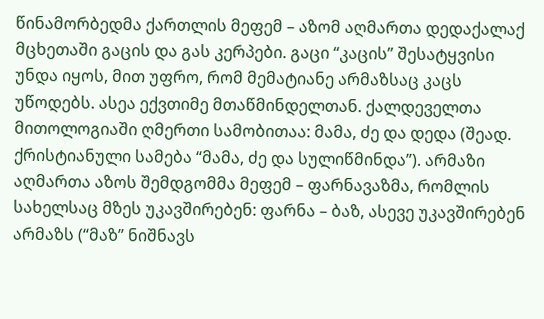წინამორბედმა ქართლის მეფემ – აზომ აღმართა დედაქალაქ მცხეთაში გაცის და გას კერპები. გაცი “კაცის” შესატყვისი უნდა იყოს, მით უფრო, რომ მემატიანე არმაზსაც კაცს უწოდებს. ასეა ექვთიმე მთაწმინდელთან. ქალდეველთა მითოლოგიაში ღმერთი სამობითაა: მამა, ძე და დედა (შეად. ქრისტიანული სამება “მამა, ძე და სულიწმინდა”). არმაზი აღმართა აზოს შემდგომმა მეფემ – ფარნავაზმა, რომლის სახელსაც მზეს უკავშირებენ: ფარნა – ბაზ, ასევე უკავშირებენ არმაზს (“მაზ” ნიშნავს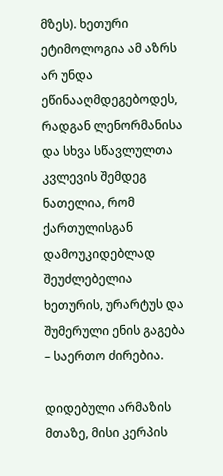მზეს). ხეთური ეტიმოლოგია ამ აზრს არ უნდა ეწინააღმდეგებოდეს, რადგან ლენორმანისა და სხვა სწავლულთა კვლევის შემდეგ ნათელია, რომ ქართულისგან დამოუკიდებლად შეუძლებელია ხეთურის, ურარტუს და შუმერული ენის გაგება – საერთო ძირებია.

დიდებული არმაზის მთაზე, მისი კერპის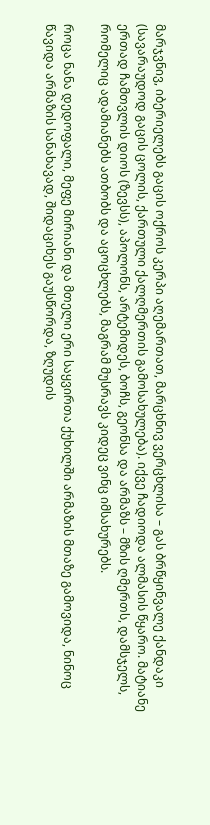მარჯვნივ, იბერიელებს გაცის ოქროს კერპი აღემართათ, მარცხნივ ვერცხლისა – გას ბრწყინვალე ქანდაკი (სავარაუდოდ გაცის ცოლის, ქართული ქალღმერთის გამოსახულება). იქვე ჩადიოდა ალმასის წყარო. მატიანე ერთად ჩამთვლის დიოს (ზევსს), აპოლონს, არტემიდეს, ბოჩს, გეონსა და არმაზს – მზის ღმერთს, დამსჯელს, რომელიც ადამიანებს ათბობს და აცოცხლებს, მაგრამ მუსრავს კიდეც ვინც იმსახურებს.

როცა ნანა დედოფალი, მეფე მირიანი და მთელი ერი საყვირთა ქუხილში არმაზის მთაზე გამოვიდა, ნინოც წავიდა არმაზის სანახავად, შიდაციხეს გაუსწორდა, ზღუდის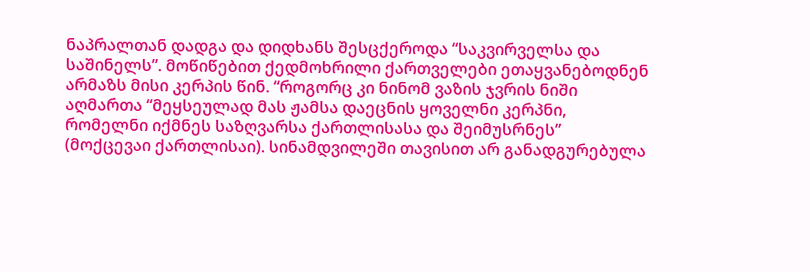ნაპრალთან დადგა და დიდხანს შესცქეროდა “საკვირველსა და საშინელს”. მოწიწებით ქედმოხრილი ქართველები ეთაყვანებოდნენ არმაზს მისი კერპის წინ. “როგორც კი ნინომ ვაზის ჯვრის ნიში აღმართა “მეყსეულად მას ჟამსა დაეცნის ყოველნი კერპნი, რომელნი იქმნეს საზღვარსა ქართლისასა და შეიმუსრნეს” (მოქცევაი ქართლისაი). სინამდვილეში თავისით არ განადგურებულა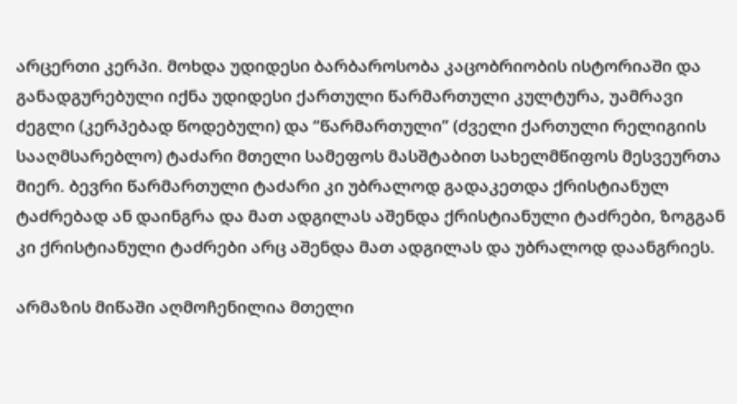არცერთი კერპი. მოხდა უდიდესი ბარბაროსობა კაცობრიობის ისტორიაში და განადგურებული იქნა უდიდესი ქართული წარმართული კულტურა, უამრავი ძეგლი (კერპებად წოდებული) და “წარმართული” (ძველი ქართული რელიგიის სააღმსარებლო) ტაძარი მთელი სამეფოს მასშტაბით სახელმწიფოს მესვეურთა მიერ. ბევრი წარმართული ტაძარი კი უბრალოდ გადაკეთდა ქრისტიანულ ტაძრებად ან დაინგრა და მათ ადგილას აშენდა ქრისტიანული ტაძრები, ზოგგან კი ქრისტიანული ტაძრები არც აშენდა მათ ადგილას და უბრალოდ დაანგრიეს.

არმაზის მიწაში აღმოჩენილია მთელი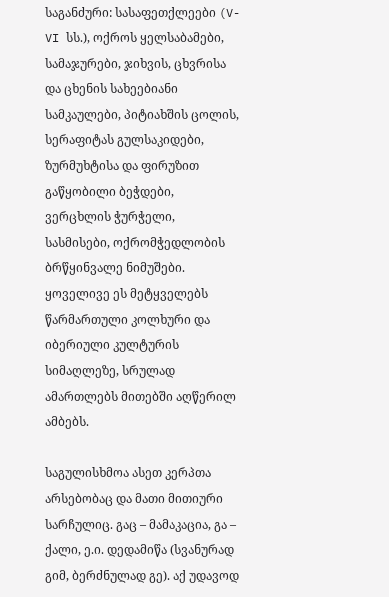საგანძური: სასაფეთქლეები (V-VI სს.), ოქროს ყელსაბამები, სამაჯურები, ჯიხვის, ცხვრისა და ცხენის სახეებიანი სამკაულები, პიტიახშის ცოლის, სერაფიტას გულსაკიდები, ზურმუხტისა და ფირუზით გაწყობილი ბეჭდები, ვერცხლის ჭურჭელი, სასმისები, ოქრომჭედლობის ბრწყინვალე ნიმუშები. ყოველივე ეს მეტყველებს წარმართული კოლხური და იბერიული კულტურის სიმაღლეზე, სრულად ამართლებს მითებში აღწერილ ამბებს.

საგულისხმოა ასეთ კერპთა არსებობაც და მათი მითიური სარჩულიც. გაც – მამაკაცია, გა – ქალი, ე.ი. დედამიწა (სვანურად გიმ, ბერძნულად გე). აქ უდავოდ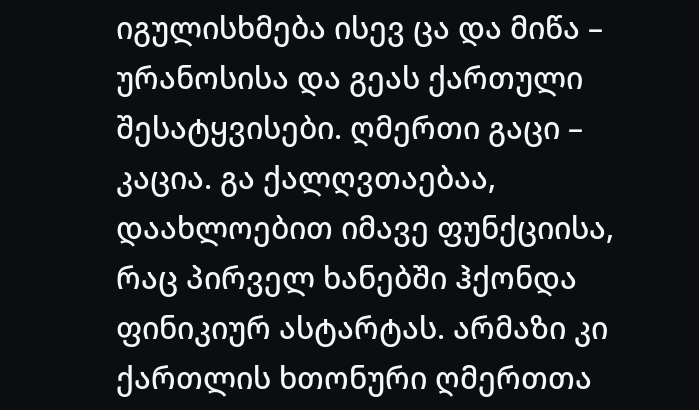იგულისხმება ისევ ცა და მიწა – ურანოსისა და გეას ქართული შესატყვისები. ღმერთი გაცი – კაცია. გა ქალღვთაებაა, დაახლოებით იმავე ფუნქციისა, რაც პირველ ხანებში ჰქონდა ფინიკიურ ასტარტას. არმაზი კი ქართლის ხთონური ღმერთთა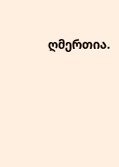ღმერთია.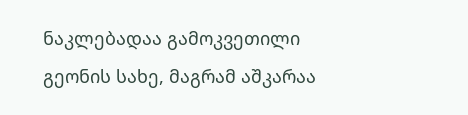ნაკლებადაა გამოკვეთილი გეონის სახე, მაგრამ აშკარაა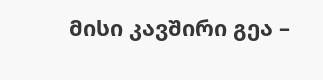მისი კავშირი გეა –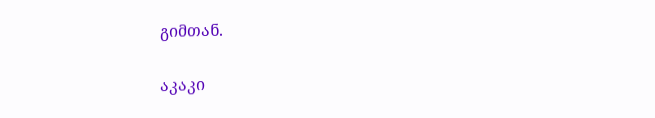გიმთან.

აკაკი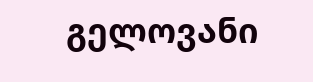გელოვანი